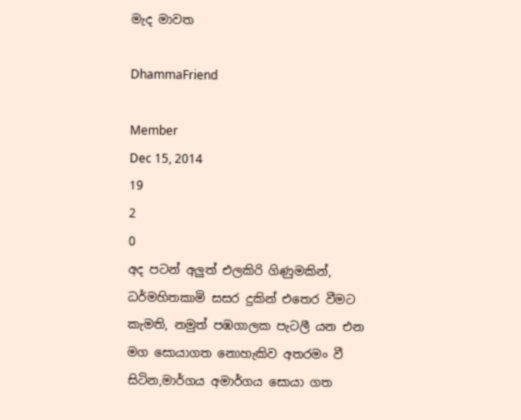මැද මාවත

DhammaFriend

Member
Dec 15, 2014
19
2
0
අද පටන් අලුත් එලකිරි ගිණුමකින්, ධර්මහිතකාමි සසර දුකින් එතෙර වීමට කැමති, නමුත් පඹගාලක පැටලී යන එන මග සොයාගත නොහැකිව අතරමං වී සිටින,මාර්ගය අමාර්ගය සොයා ගත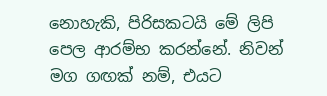නොහැකි, පිරිසකටයි මේ ලිපි පෙල ආරම්භ කරන්නේ. නිවන් මග ගඟක් නම්, එයට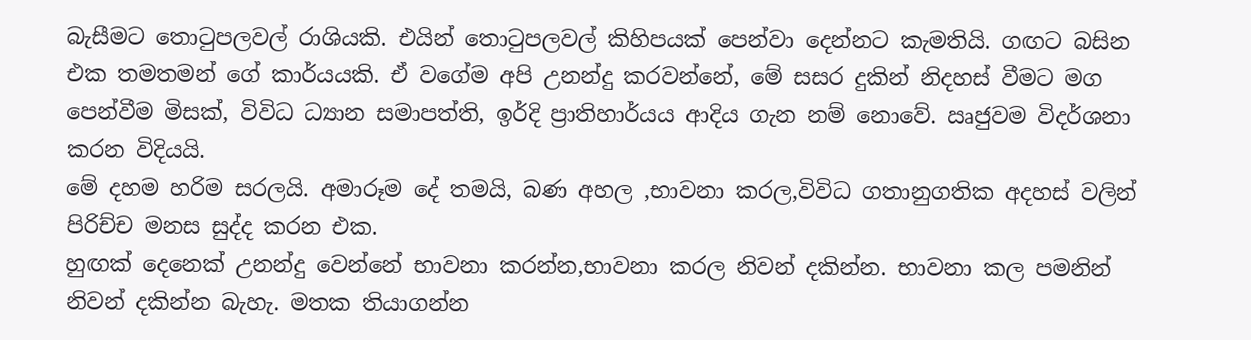බැසීමට තොටුපලවල් රාශියකි. එයින් තොටුපලවල් කිහිපයක් පෙන්වා දෙන්නට කැමතියි. ගඟට බසින එක තමතමන් ගේ කාර්යයකි. ඒ වගේම අපි උනන්දු කරවන්නේ, මේ සසර දුකින් නිදහස් වීමට මග පෙන්වීම මිසක්, විවිධ ධ්‍යාන සමාපත්ති, ඉර්දි ප්‍රාතිහාර්යය ආදිය ගැන නම් නොවේ. ඍජුවම විදර්ශනා කරන විදියයි.
මේ දහම හරිම සරලයි. අමාරූම දේ තමයි, බණ අහල ,භාවනා කරල,විවිධ ගතානුගතික අදහස් වලින් පිරිච්ච මනස සුද්ද කරන එක.
හුඟක් දෙනෙක් උනන්දු වෙන්නේ භාවනා කරන්න,භාවනා කරල නිවන් දකින්න. භාවනා කල පමනින් නිවන් දකින්න බැහැ. මතක තියාගන්න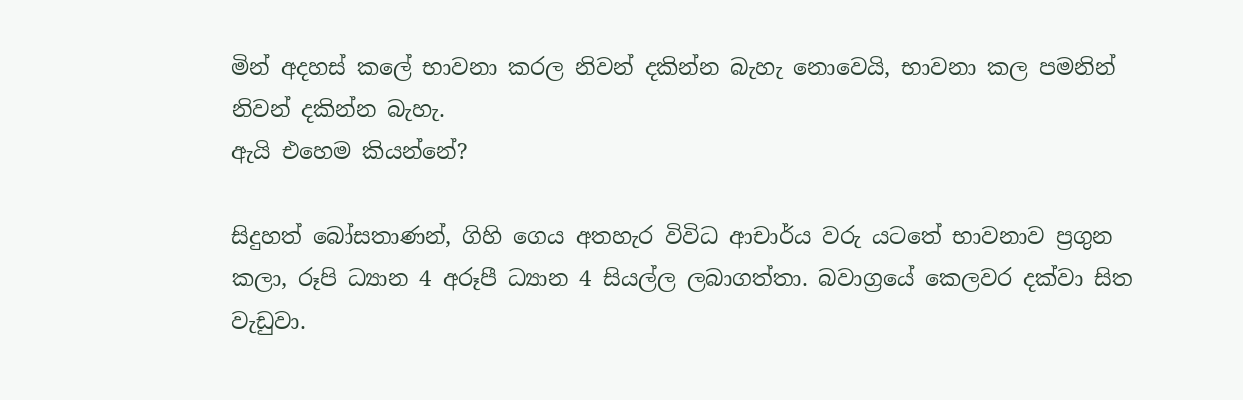මින් අදහස් කලේ භාවනා කරල නිවන් දකින්න බැහැ නොවෙයි, භාවනා කල පමනින් නිවන් දකින්න බැහැ.
ඇයි එහෙම කියන්නේ?

සිදුහත් බෝසතාණන්, ගිහි ගෙය අතහැර විවිධ ආචාර්ය වරු යටතේ භාවනාව ප්‍රගුන කලා, රූපි ධ්‍යාන 4 අරූපී ධ්‍යාන 4 සියල්ල ලබාගත්තා. බවාග්‍රයේ කෙලවර දක්වා සිත වැඩුවා.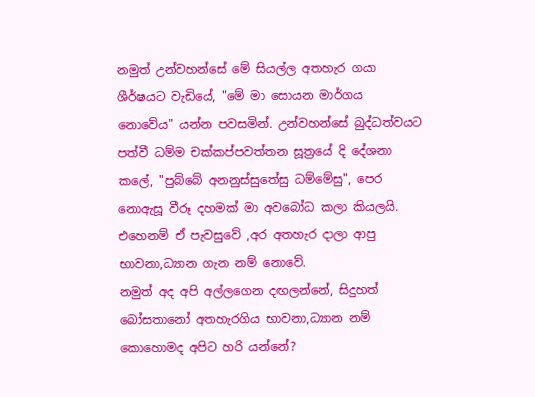නමුත් උන්වහන්සේ මේ සියල්ල අතහැර ගයා ශීර්ෂයට වැඩියේ, "මේ මා සොයන මාර්ගය නොවේය" යන්න පවසමින්. උන්වහන්සේ බුද්ධත්වයට පත්වී ධම්ම චක්කප්පවත්තන සූත්‍රයේ දි දේශනා කලේ, "පුබ්බේ අනනුස්සුතේසු ධම්මේසු", පෙර නොඇසූ වීරූ දහමක් මා අවබෝධ කලා කියලයි.
එහෙනම් ඒ පැවසුවේ ,අර අතහැර දාලා ආපු භාවනා,ධ්‍යාන ගැන නම් නොවේ.
නමුත් අද අපි අල්ලගෙන දඟලන්නේ, සිදුහත් බෝසතානෝ අතහැරගිය භාවනා,ධ්‍යාන නම් කොහොමද අපිට හරි යන්නේ?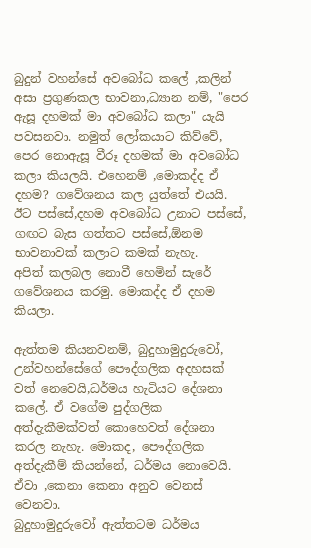බුදුන් වහන්සේ අවබෝධ කලේ ,කලින් අසා ප්‍රගුණකල භාවනා,ධ්‍යාන නම්, "පෙර ඇසූ දහමක් මා අවබෝධ කලා" යැයි පවසනවා. නමුත් ලෝකයාට කිව්වේ, පෙර නොඇසූ වීරූ දහමක් මා අවබෝධ කලා කියලයි. එහෙනම් ,මොකද්ද ඒ දහම? ගවේශනය කල යුත්තේ එයයි. ඊට පස්සේ,දහම අවබෝධ උනාට පස්සේ, ගඟට බැස ගත්තට පස්සේ,ඕනම භාවනාවක් කලාට කමක් නැහැ.
අපිත් කලබල නොවී හෙමින් සැරේ ගවේශනය කරමු. මොකද්ද ඒ දහම කියලා.

ඇත්තම කියනවනම්, බුදුහාමුදුරුවෝ, උන්වහන්සේගේ පෞද්ගලික අදහසක් වත් නෙවෙයි,ධර්මය හැටියට දේශනා කලේ. ඒ වගේම පුද්ගලික අත්දැකීමක්වත් කොහෙවත් දේශනා කරල නැහැ. මොකද, පෞද්ගලික අත්දැකීම් කියන්නේ, ධර්මය නොවෙයි. ඒවා ,කෙනා කෙනා අනුව වෙනස් වෙනවා.
බුදුහාමුදුරුවෝ ඇත්තටම ධර්මය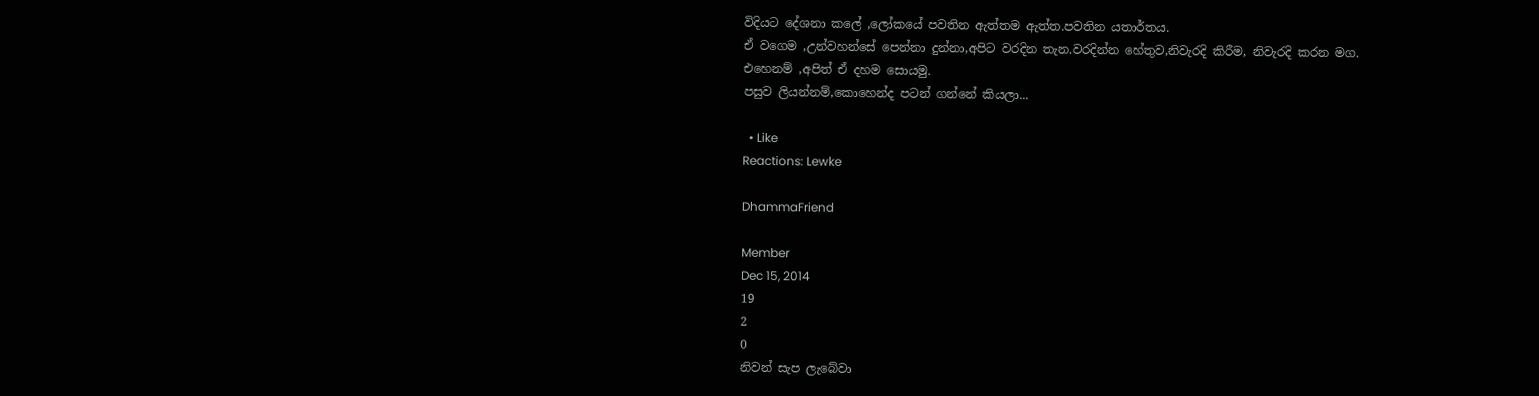විදියට දේශනා කලේ ,ලෝකයේ පවතින ඇත්තම ඇත්ත.පවතින යතාර්තය.
ඒ වගෙම ,උන්වහන්සේ පෙන්නා දුන්නා,අපිට වරදින තැන.වරදින්න හේතුව,නිවැරදි කිරීම, නිවැරදි කරන මග.
එහෙනම් ,අපිත් ඒ දහම සොයමු.
පසුව ලියන්නම්,කොහෙන්ද පටන් ගන්නේ කියලා...

  • Like
Reactions: Lewke

DhammaFriend

Member
Dec 15, 2014
19
2
0
නිවන් සැප ලැබේවා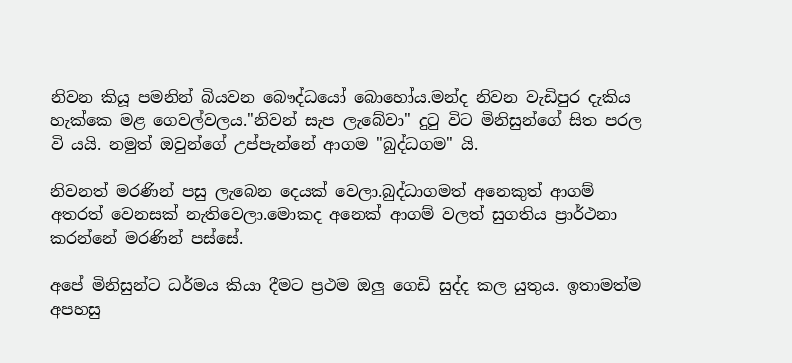නිවන කියූ පමනින් බියවන බෞද්ධයෝ බොහෝය.මන්ද නිවන වැඩිපුර දැකිය හැක්කෙ මළ ගෙවල්වලය."නිවන් සැප ලැබේවා" දුටු විට මිනිසුන්ගේ සිත පරල වි යයි. නමුත් ඔවුන්ගේ උප්පැන්නේ ආගම "බුද්ධගම" යි.

නිවනත් මරණින් පසු ලැබෙන දෙයක් වෙලා.බුද්ධාගමත් අනෙකුත් ආගම් අතරත් වෙනසක් නැතිවෙලා.මොකද අනෙක් ආගම් වලත් සුගතිය ප්‍රාර්ථනා කරන්නේ මරණින් පස්සේ.

අපේ මිනිසුන්ට ධර්මය කියා දීමට ප්‍රථම ඔලු ගෙඩි සුද්ද කල යුතුය. ඉතාමත්ම අපහසු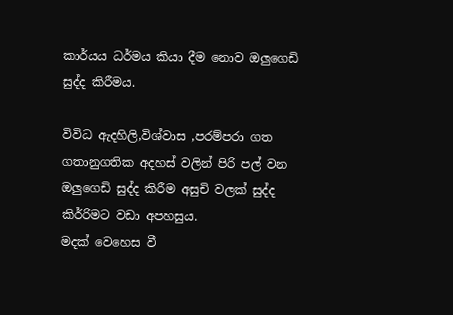කාර්යය ධර්මය කියා දීම නොව ඔලුගෙඩි සුද්ද කිරීමය.

විවිධ ඇදහිලි,විශ්වාස ,පරම්පරා ගත ගතානුගතික අදහස් වලින් පිරි පල් වන ඔලුගෙඩි සුද්ද කිරීම අසුචි වලක් සුද්ද කිර්‍රිමට වඩා අපහසුය.
මදක් වෙහෙස වී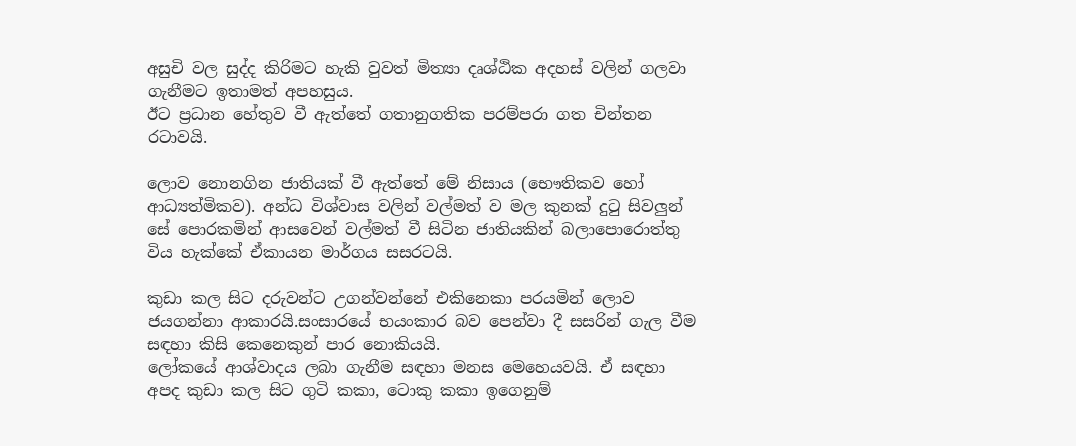අසුචි වල සුද්ද කිරිමට හැකි වුවත් මිත්‍යා දෘශ්ඨික අදහස් වලින් ගලවා ගැනීමට ඉතාමත් අපහසුය.
ඊට ප්‍රධාන හේතුව වී ඇත්තේ ගතානුගතික පරම්පරා ගත චින්තන රටාවයි.

ලොව නොනගින ජාතියක් වී ඇත්තේ මේ නිසාය (භෞතිකව හෝ ආධ්‍යත්මිකව). අන්ධ විශ්වාස වලින් වල්මත් ව මල කුනක් දුටු සිවලුන් සේ පොරකමින් ආසවෙන් වල්මත් වී සිටින ජාතියකින් බලාපොරොත්තු විය හැක්කේ ඒකායන මාර්ගය සසරටයි.

කුඩා කල සිට දරුවන්ට උගන්වන්නේ එකිනෙකා පරයමින් ලොව ජයගන්නා ආකාරයි.සංසාරයේ භයංකාර බව පෙන්වා දී සසරින් ගැල වීම සඳහා කිසි කෙනෙකුන් පාර නොකියයි.
ලෝකයේ ආශ්වාදය ලබා ගැනීම සඳහා මනස මෙහෙයවයි. ඒ සඳහා අපද කුඩා කල සිට ගුටි කකා, ටොකු කකා ඉගෙනුම්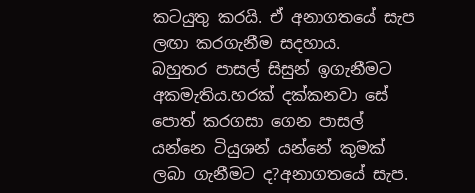කටයුතු කරයි. ඒ අනාගතයේ සැප ලඟා කරගැනීම සදහාය.
බහුතර පාසල් සිසුන් ඉගැනීමට අකමැතිය.හරක් දක්කනවා සේ පොත් කරගසා ගෙන පාසල් යන්නෙ ටියුශන් යන්නේ කුමක් ලබා ගැනීමට ද?අනාගතයේ සැප.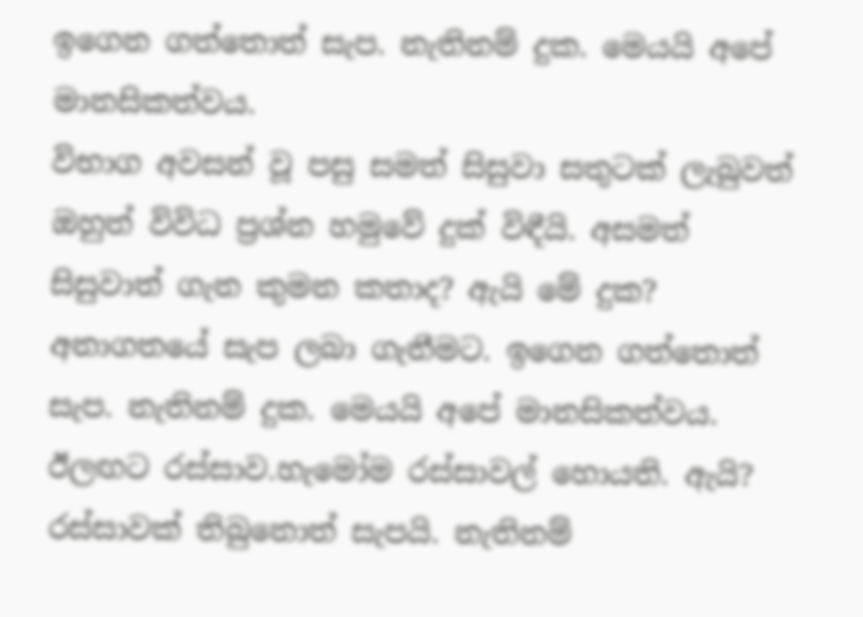ඉගෙන ගත්තොත් සැප. නැතිනම් දුක. මෙයයි අපේ මානසිකත්වය.
විභාග අවසන් වූ පසු සමත් සිසුවා සතුටක් ලැබුවත් ඔහුත් විවිධ ප්‍රශ්න හමුවේ දුක් විඳීයි. අසමත් සිසුවාත් ගැන කුමන කතාද? ඇයි මේ දුක? අනාගතයේ සැප ලබා ගැනීමට. ඉගෙන ගත්තොත් සැප. නැතිනම් දුක. මෙයයි අපේ මානසිකත්වය.
ඊලඟට රස්සාව.හැමෝම රස්සාවල් හොයති. ඇයි? රස්සාවක් තිබුනොත් සැපයි. නැතිනම්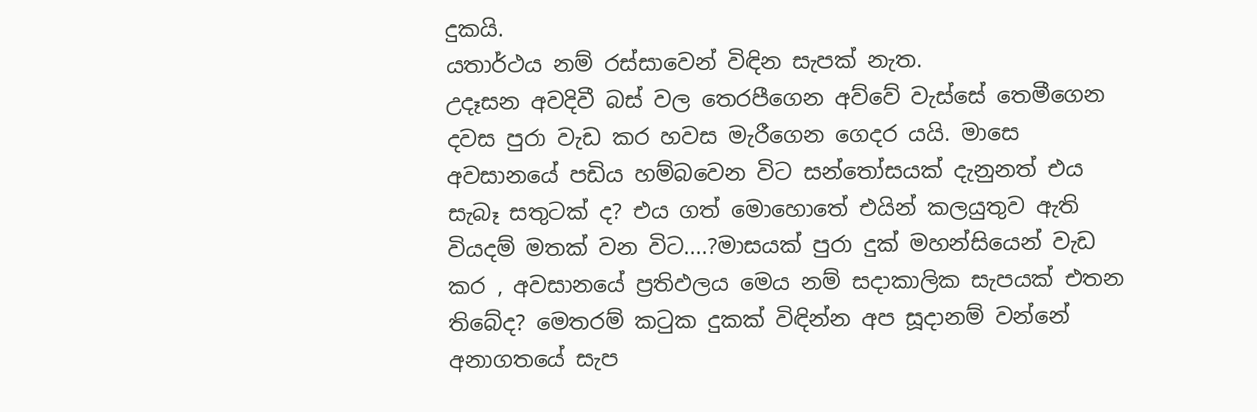දුකයි.
යතාර්ථය නම් රස්සාවෙන් විඳින සැපක් නැත.
උදෑසන අවදිවී බස් වල තෙරපීගෙන අව්වේ වැස්සේ තෙමීගෙන දවස පුරා වැඩ කර හවස මැරීගෙන ගෙදර යයි. මාසෙ අවසානයේ පඩිය හම්බවෙන විට සන්තෝසයක් දැනුනත් එය සැබෑ සතුටක් ද? එය ගත් මොහොතේ එයින් කලයුතුව ඇති වියදම් මතක් වන විට....?මාසයක් පුරා දුක් මහන්සියෙන් වැඩ කර , අවසානයේ ප්‍රතිඵලය මෙය නම් සදාකාලික සැපයක් එතන තිබේද? මෙතරම් කටුක දුකක් විඳින්න අප සූදානම් වන්නේ අනාගතයේ සැප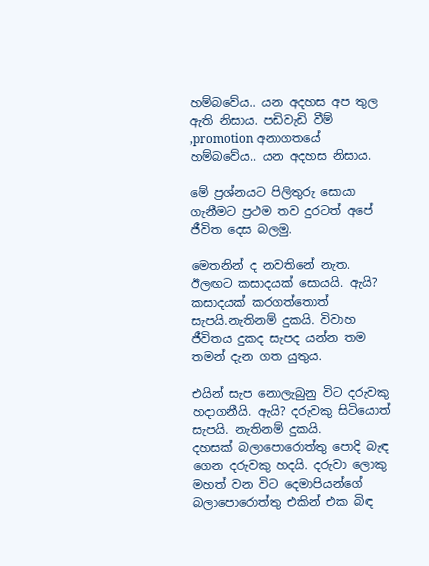හම්බවේය.. යන අදහස අප තුල ඇති නිසාය. පඩිවැඩි වීම් ,promotion අනාගතයේ හම්බවේය.. යන අදහස නිසාය.

මේ ප්‍රශ්නයට පිලිතුරු සොයා ගැනීමට ප්‍රථම තව දුරටත් අපේ ජීවිත දෙස බලමු.

මෙතනින් ද නවතිනේ නැත. ඊලඟට කසාදයක් සොයයි. ඇයි? කසාදයක් කරගත්තොත් සැපයි.නැතිනම් දුකයි. විවාහ ජීවිතය දුකද සැපද යන්න තම තමන් දැන ගත යුතුය.

එයින් සැප නොලැබුනු විට දරුවකු හදාගනීයි. ඇයි? දරුවකු සිටියොත් සැපයි. නැතිනම් දුකයි.
දහසක් බලාපොරොත්තු පොදි බැඳ ගෙන දරුවකු හදයි. දරුවා ලොකු මහත් වන විට දෙමාපියන්ගේ බලාපොරොත්තු එකින් එක බිඳ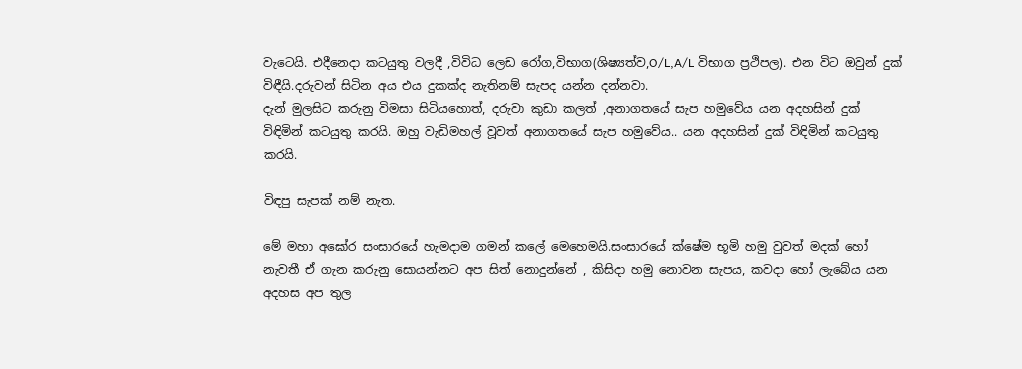වැටෙයි. එදීනෙදා කටයුතු වලදී ,විවිධ ලෙඩ රෝග,විභාග(ශිෂ්‍යත්ව,O/L,A/L විභාග ප්‍රථිපල). එන විට ඔවුන් දුක් විඳීයි.දරුවන් සිටින අය එය දුකක්ද නැතිනම් සැපද යන්න දන්නවා.
දැන් මුලසිට කරුනු විමසා සිටියහොත්, දරුවා කුඩා කලත් ,අනාගතයේ සැප හමුවේය යන අදහසින් දුක් විඳිමින් කටයුතු කරයි. ඔහු වැඩිමහල් වූවත් අනාගතයේ සැප හමුවේය.. යන අදහසින් දුක් විඳිමින් කටයුතු කරයි.

විඳපු සැපක් නම් නැත.

මේ මහා අඝෝර සංසාරයේ හැමදාම ගමන් කලේ මෙහෙමයි.සංසාරයේ ක්ෂේම භූමි හමු වුවත් මදක් හෝ නැවතී ඒ ගැන කරුනු සොයන්නට අප සිත් නොදුන්නේ , කිසිදා හමු නොවන සැපය, කවදා හෝ ලැබේය යන අදහස අප තුල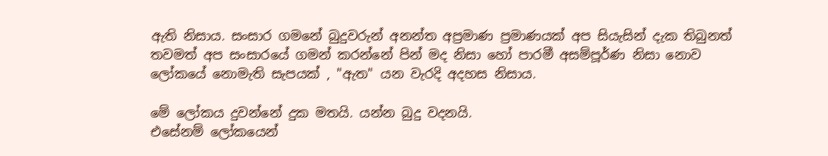ඇති නිසාය. සංසාර ගමනේ බුදුවරුන් අනන්ත අප්‍රමාණ ප්‍රමාණයක් අප සියැසින් දැක තිබුනත් තවමත් අප සංසාරයේ ගමන් කරන්නේ පින් මද නිසා හෝ පාරමී අසම්පූර්ණ නිසා නොව ලෝකයේ නොමැති සැපයක් , "ඇත" යන වැරදි අදහස නිසාය.

මේ ලෝකය දුවන්නේ දුක මතයි. යන්න බුදු වදනයි.
එසේනම් ලෝකයෙන්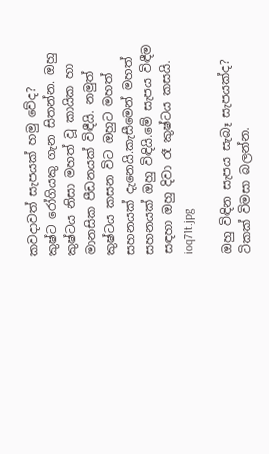කවදාවත් සැපයක් හමු වේද?
කුෂ්ට රෝගියකු ගැන සිතන්න. ඔහු කුෂ්ටය නිසා මහත් වූ කායික හා මානසික පීඩනයක් විඳීයි. නමුත් කුෂ්ටය කසන විට ඔහුට මහත් සහනයක් දැනෙයි.කැසීමෙන් මහත් සහනයක් ඔහු විඳියි.මේ සැපය විඳීම සඳහා ඔහු දිවා රෑ කුෂ්ටය කසයි.
ioq71t.jpg

ඔහු විඳින සැපය සැබෑ සැපයක්ද?
ටිකක් විමසා බලන්න.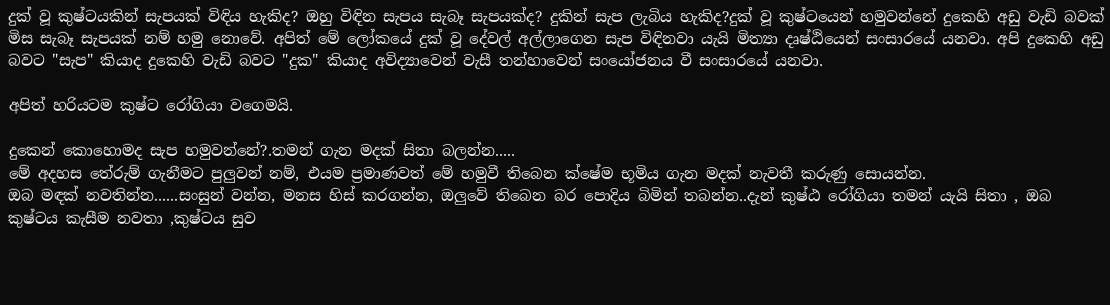දුක් වූ කුෂ්ටයකින් සැපයක් විඳිය හැකිද? ඔහු විඳින සැපය සැබෑ සැපයක්ද? දුකින් සැප ලැබිය හැකිද?දුක් වූ කුෂ්ටයෙන් හමුවන්නේ දුකෙහි අඩු වැඩි බවක් මිස සැබෑ සැපයක් නම් හමු නොවේ. අපිත් මේ ලෝකයේ දුක් වූ දේවල් අල්ලාගෙන සැප විඳිනවා යැයි මිත්‍යා දෘෂ්ඨියෙන් සංසාරයේ යනවා. අපි දුකෙහි අඩු බවට "සැප" කියාද දුකෙහි වැඩි බවට "දුක" කියාද අවිද්‍යාවෙන් වැසී තන්හාවෙන් සංයෝජනය වී සංසාරයේ යනවා.

අපිත් හරියටම කුෂ්ට රෝගියා වගෙමයි.

දුකෙන් කොහොමද සැප හමුවන්නේ?.තමන් ගැන මදක් සිතා බලන්න.....
මේ අදහස තේරුම් ගැනීමට පුලුවන් නම්, එයම ප්‍රමාණවත් මේ හමුවී තිබෙන ක්ෂේම භූමිය ගැන මදක් නැවතී කරුණු සොයන්න.
ඔබ මඳක් නවතින්න......සංසුන් වන්න, මනස හිස් කරගන්න, ඔලුවේ තිබෙන බර පොදිය බිමින් තබන්න..දැන් කුෂ්ඨ රෝගියා තමන් යැයි සිතා , ඔබ කුෂ්ටය කැසීම නවතා ,කුෂ්ටය සුව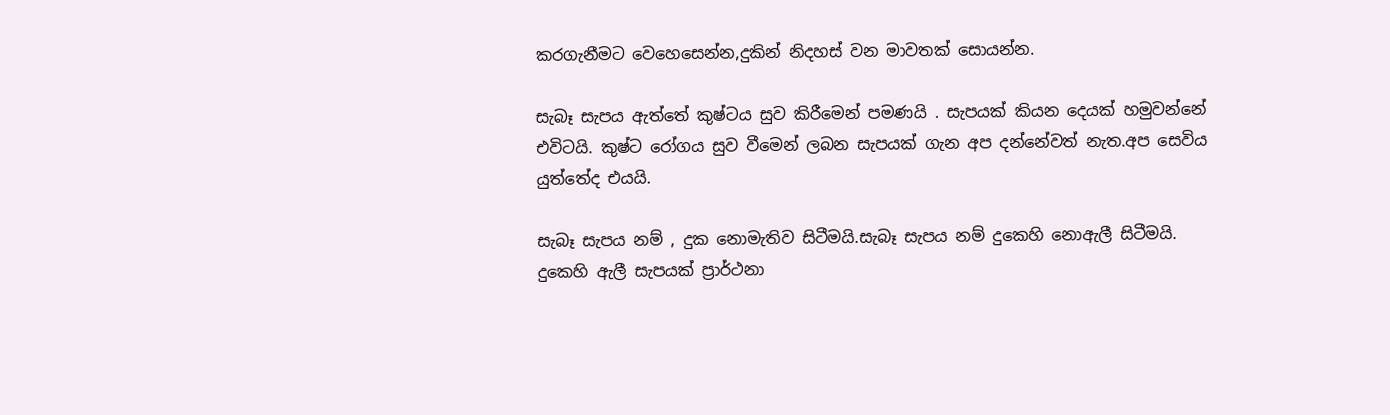කරගැනීමට වෙහෙසෙන්න,දුකින් නිදහස් වන මාවතක් සොයන්න.

සැබෑ සැපය ඇත්තේ කුෂ්ටය සුව කිරීමෙන් පමණයි . සැපයක් කියන දෙයක් හමුවන්නේ එවිටයි. කුෂ්ට රෝගය සුව වීමෙන් ලබන සැපයක් ගැන අප දන්නේවත් නැත.අප සෙවිය යුත්තේද එයයි.

සැබෑ සැපය නම් , දුක නොමැතිව සිටීමයි.සැබෑ සැපය නම් දුකෙහි නොඇලී සිටීමයි. දුකෙහි ඇලී සැපයක් ප්‍රාර්ථනා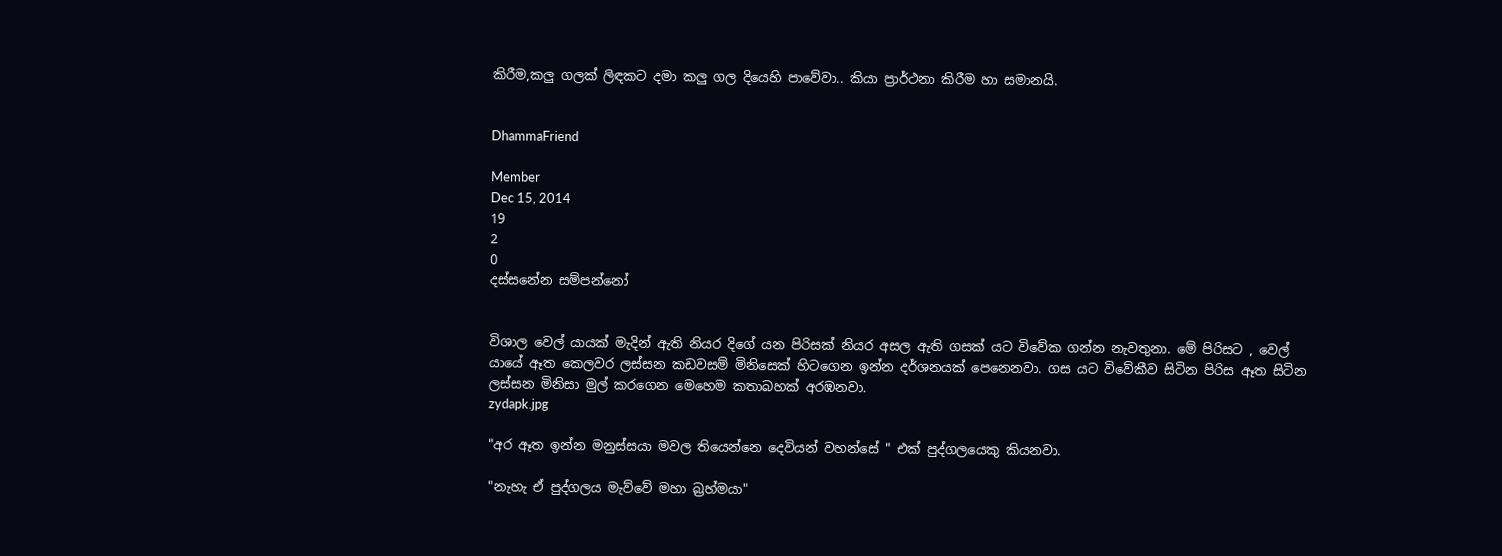කිරීම,කලු ගලක් ලිඳකට දමා කලු ගල දියෙහි පාවේවා.. කියා ප්‍රාර්ථනා කිරීම හා සමානයි.


DhammaFriend

Member
Dec 15, 2014
19
2
0
දස්සනේන සම්පන්නෝ


විශාල වෙල් යායක් මැදින් ඇති නියර දිගේ යන පිරිසක් නියර අසල ඇති ගසක් යට විවේක ගන්න නැවතුනා. මේ පිරිසට , වෙල් යායේ ඈත කෙලවර ලස්සන කඩවසම් මිනිසෙක් හිටගෙන ඉන්න දර්ශනයක් පෙනෙනවා. ගස යට විවේකීව සිටින පිරිස ඈත සිටින ලස්සන මිනිසා මුල් කරගෙන මෙහෙම කතාබහක් අරඹනවා.
zydapk.jpg

"අර ඈත ඉන්න මනුස්සයා මවල තියෙන්නෙ දෙවියන් වහන්සේ " එක් පුද්ගලයෙකු කියනවා.

"නැහැ ඒ පුද්ගලය මැව්වේ මහා බ්‍රහ්මයා"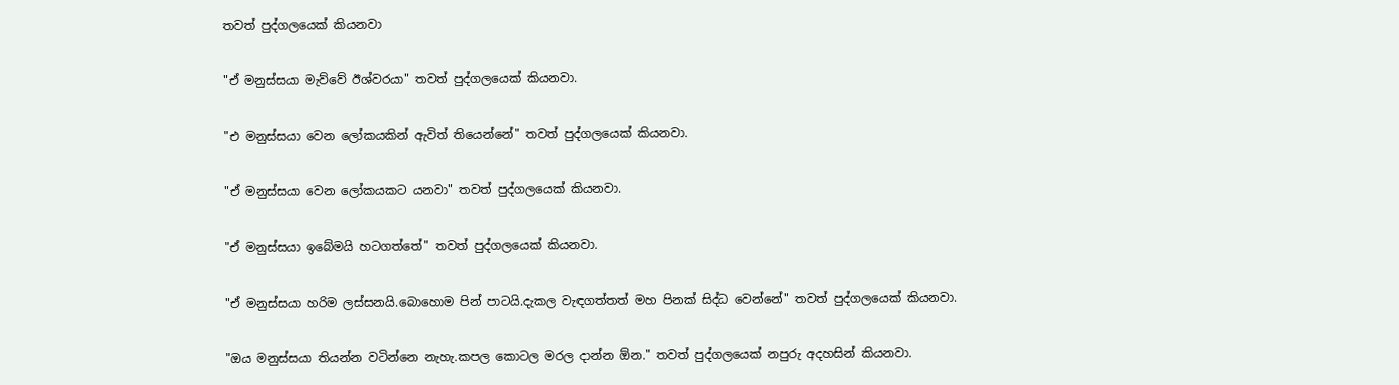තවත් පුද්ගලයෙක් කියනවා

"ඒ මනුස්සයා මැව්වේ ඊශ්වරයා" තවත් පුද්ගලයෙක් කියනවා.

"එ මනුස්සයා වෙන ලෝකයකින් ඇවිත් තියෙන්නේ" තවත් පුද්ගලයෙක් කියනවා.

"ඒ මනුස්සයා වෙන ලෝකයකට යනවා" තවත් පුද්ගලයෙක් කියනවා.

"ඒ මනුස්සයා ඉබේමයි හටගත්තේ" තවත් පුද්ගලයෙක් කියනවා.

"ඒ මනුස්සයා හරිම ලස්සනයි.බොහොම පින් පාටයි.දැකල වැඳගත්තත් මහ පිනක් සිද්ධ වෙන්නේ" තවත් පුද්ගලයෙක් කියනවා.

"ඔය මනුස්සයා තියන්න වටින්නෙ නැහැ.කපල කොටල මරල දාන්න ඕන." තවත් පුද්ගලයෙක් නපුරු අදහසින් කියනවා.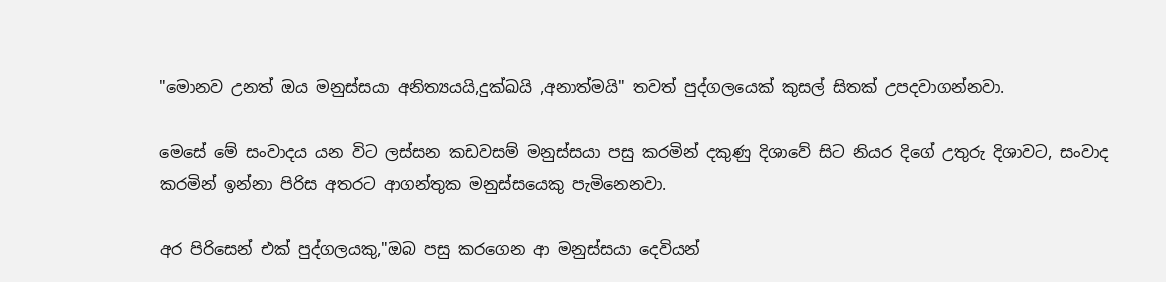"මොනව උනත් ඔය මනුස්සයා අනිත්‍යයයි,දුක්ඛයි ,අනාත්මයි" තවත් පුද්ගලයෙක් කුසල් සිතක් උපදවාගන්නවා.

මෙසේ මේ සංවාදය යන විට ලස්සන කඩවසම් මනුස්සයා පසු කරමින් දකුණු දිශාවේ සිට නියර දිගේ උතුරු දිශාවට, සංවාද කරමින් ඉන්නා පිරිස අතරට ආගන්තුක මනුස්සයෙකු පැමිනෙනවා.

අර පිරිසෙන් එක් පුද්ගලයකු,"ඔබ පසු කරගෙන ආ මනුස්සයා දෙවියන්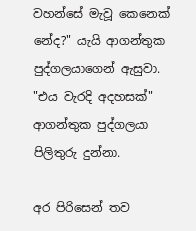වහන්සේ මැවූ කෙනෙක් නේද?" යැයි ආගන්තුක පුද්ගලයාගෙන් ඇසුවා. "එය වැරදි අදහසක්" ආගන්තුක පුද්ගලයා පිලිතුරු දුන්නා.

අර පිරිසෙන් තව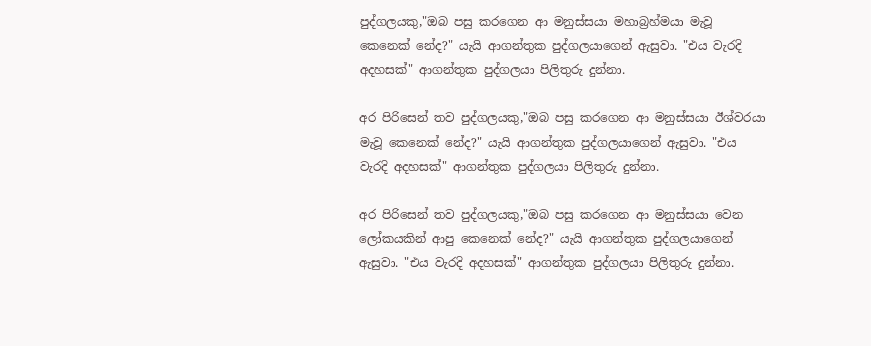පුද්ගලයකු,"ඔබ පසු කරගෙන ආ මනුස්සයා මහාබ්‍රහ්මයා මැවූ කෙනෙක් නේද?" යැයි ආගන්තුක පුද්ගලයාගෙන් ඇසුවා. "එය වැරදි අදහසක්" ආගන්තුක පුද්ගලයා පිලිතුරු දුන්නා.

අර පිරිසෙන් තව පුද්ගලයකු,"ඔබ පසු කරගෙන ආ මනුස්සයා ඊශ්වරයා මැවූ කෙනෙක් නේද?" යැයි ආගන්තුක පුද්ගලයාගෙන් ඇසුවා. "එය වැරදි අදහසක්" ආගන්තුක පුද්ගලයා පිලිතුරු දුන්නා.

අර පිරිසෙන් තව පුද්ගලයකු,"ඔබ පසු කරගෙන ආ මනුස්සයා වෙන ලෝකයකින් ආපු කෙනෙක් නේද?" යැයි ආගන්තුක පුද්ගලයාගෙන් ඇසුවා. "එය වැරදි අදහසක්" ආගන්තුක පුද්ගලයා පිලිතුරු දුන්නා.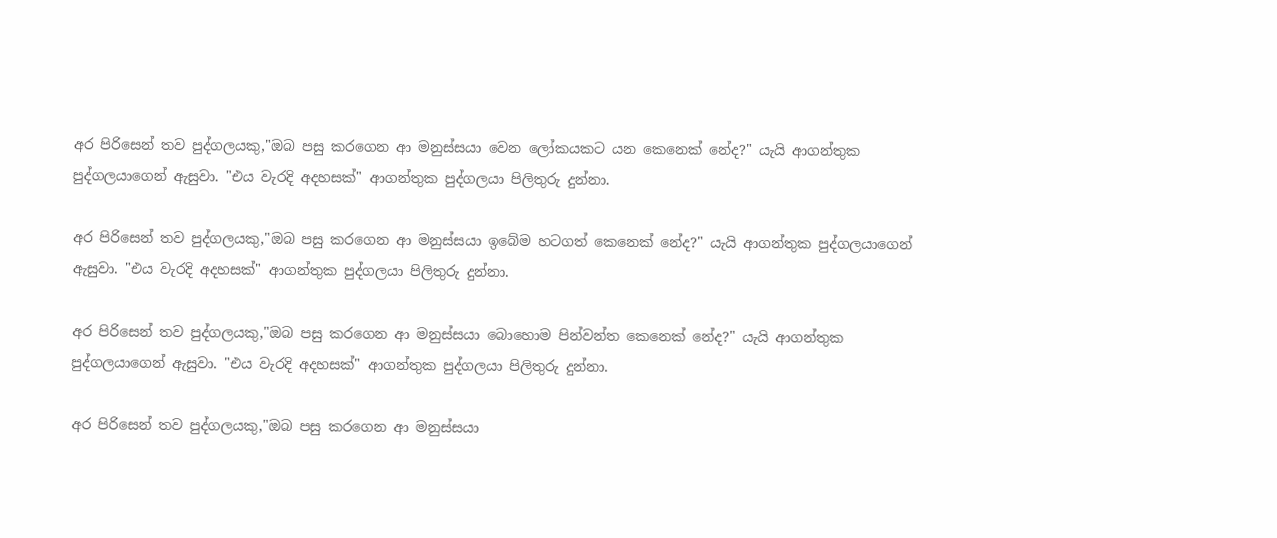අර පිරිසෙන් තව පුද්ගලයකු,"ඔබ පසු කරගෙන ආ මනුස්සයා වෙන ලෝකයකට යන කෙනෙක් නේද?" යැයි ආගන්තුක පුද්ගලයාගෙන් ඇසුවා. "එය වැරදි අදහසක්" ආගන්තුක පුද්ගලයා පිලිතුරු දුන්නා.

අර පිරිසෙන් තව පුද්ගලයකු,"ඔබ පසු කරගෙන ආ මනුස්සයා ඉබේම හටගත් කෙනෙක් නේද?" යැයි ආගන්තුක පුද්ගලයාගෙන් ඇසුවා. "එය වැරදි අදහසක්" ආගන්තුක පුද්ගලයා පිලිතුරු දුන්නා.

අර පිරිසෙන් තව පුද්ගලයකු,"ඔබ පසු කරගෙන ආ මනුස්සයා බොහොම පින්වන්ත කෙනෙක් නේද?" යැයි ආගන්තුක පුද්ගලයාගෙන් ඇසුවා. "එය වැරදි අදහසක්" ආගන්තුක පුද්ගලයා පිලිතුරු දුන්නා.

අර පිරිසෙන් තව පුද්ගලයකු,"ඔබ පසු කරගෙන ආ මනුස්සයා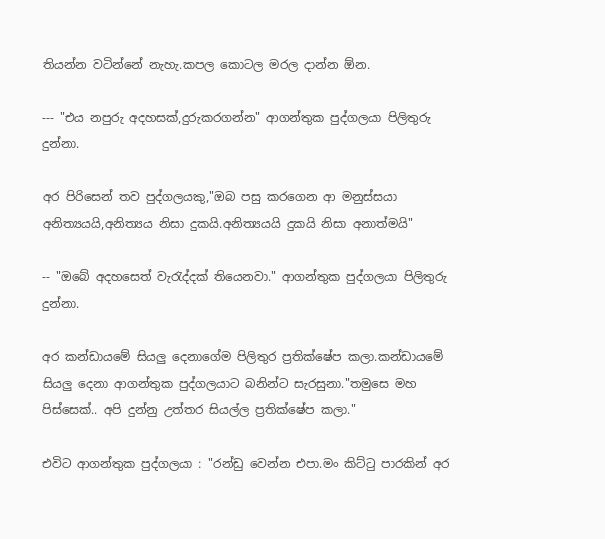තියන්න වටින්නේ නැහැ.කපල කොටල මරල දාන්න ඕන.

--- "එය නපුරු අදහසක්,දුරුකරගන්න" ආගන්තුක පුද්ගලයා පිලිතුරු දුන්නා.

අර පිරිසෙන් තව පුද්ගලයකු,"ඔබ පසු කරගෙන ආ මනුස්සයා අනිත්‍යයයි,අනිත්‍යය නිසා දුකයි.අනිත්‍යයයි දුකයි නිසා අනාත්මයි"

-- "ඔබේ අදහසෙත් වැරැද්දක් තියෙනවා." ආගන්තුක පුද්ගලයා පිලිතුරු දුන්නා.

අර කන්ඩායමේ සියලු දෙනාගේම පිලිතුර ප්‍රතික්ෂේප කලා.කන්ඩායමේ සියලු දෙනා ආගන්තුක පුද්ගලයාට බනින්ට සැරසුනා."තමුසෙ මහ පිස්සෙක්.. අපි දුන්නු උත්තර සියල්ල ප්‍රතික්ෂේප කලා."

එවිට ආගන්තුක පුද්ගලයා : "රන්ඩු වෙන්න එපා.මං කිට්ටු පාරකින් අර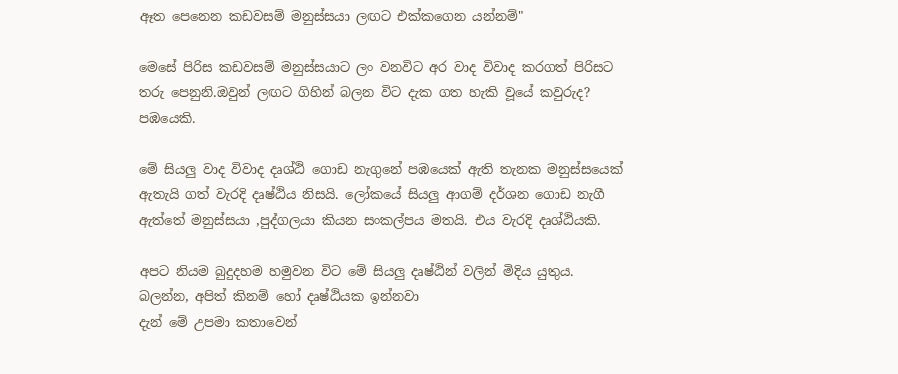ඈත පෙනෙන කඩවසම් මනුස්සයා ලඟට එක්කගෙන යන්නම්"

මෙසේ පිරිස කඩවසම් මනුස්සයාට ලං වනවිට අර වාද විවාද කරගත් පිරිසට තරු පෙනුනි.ඔවුන් ලඟට ගිහින් බලන විට දැක ගත හැකි වූයේ කවුරුද? පඹයෙකි.

මේ සියලු වාද විවාද දෘශ්ඨි ගොඩ නැගුනේ පඹයෙක් ඇති තැනක මනුස්සයෙක් ඇතැයි ගත් වැරදි දෘෂ්ඨිය නිසයි. ලෝකයේ සියලු ආගම් දර්ශන ගොඩ නැගී ඇත්තේ මනුස්සයා ,පුද්ගලයා කියන සංකල්පය මතයි. එය වැරදි දෘශ්ඨියකි.

අපට නියම බුදුදහම හමුවන විට මේ සියලු දෘෂ්ඨින් වලින් මිදිය යුතුය.
බලන්න, අපිත් කිනම් හෝ දෘෂ්ඨියක ඉන්නවා
දැන් මේ උපමා කතාවෙන්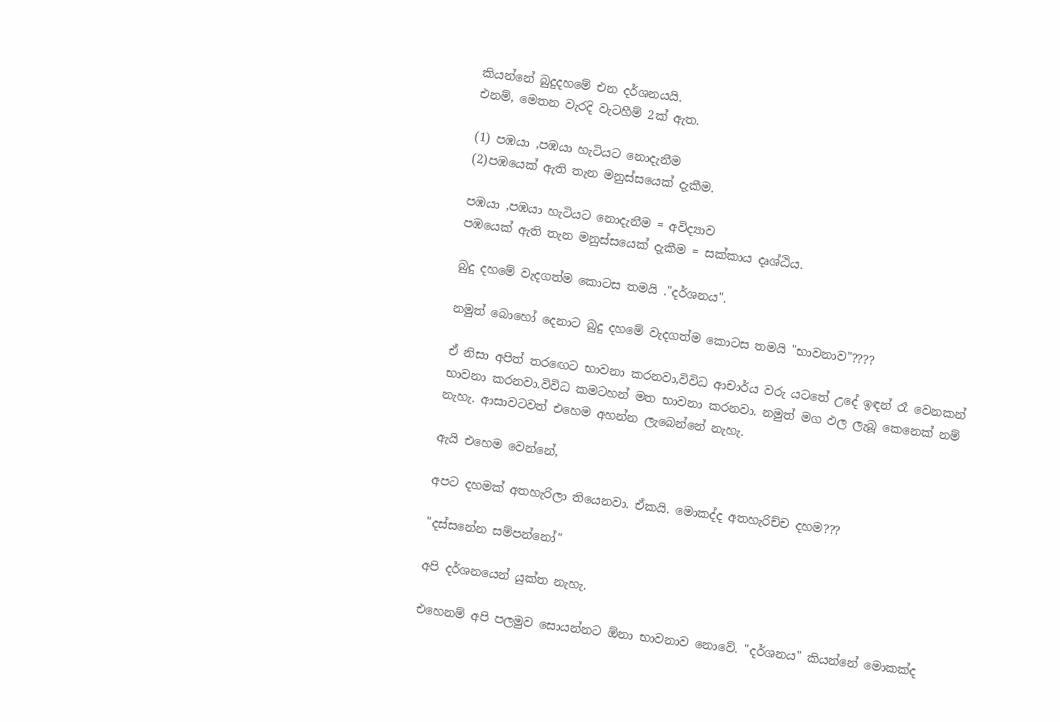කියන්නේ බුදුදහමේ එන දර්ශනයයි.
එනම්, මෙතන වැරදි වැටහීම් 2ක් ඇත.

(1) පඹයා ,පඹයා හැටියට නොදැනීම
(2)පඹයෙක් ඇති තැන මනුස්සයෙක් දැකීම.

පඹයා ,පඹයා හැටියට නොදැනීම = අවිද්‍යාව
පඹයෙක් ඇති තැන මනුස්සයෙක් දැකීම = සක්කාය දෘශ්ඨිය.

බුදු දහමේ වැදගත්ම කොටස තමයි ."දර්ශනය".

නමුත් බොහෝ දෙනාට බුදු දහමේ වැදගත්ම කොටස තමයි "භාවනාව"????

ඒ නිසා අපිත් තරඟෙට භාවනා කරනවා,විවිධ ආචාර්ය වරු යටතේ උදේ ඉඳන් රෑ වෙනකන් භාවනා කරනවා.විවිධ කමටහන් මත භාවනා කරනවා. නමුත් මග ඵල ලැබූ කෙනෙක් නම් නැහැ. ආසාවටවත් එහෙම අහන්න ලැබෙන්නේ නැහැ.

ඇයි එහෙම වෙන්නේ,

අපට දහමක් අතහැරිලා තියෙනවා. ඒකයි. මොකද්ද අතහැරිච්ච දහම???

"දස්සනේන සම්පන්නෝ"

අපි දර්ශනයෙන් යුක්ත නැහැ.

එහෙනම් අපි පලමුව සොයන්නට ඕනා භාවනාව නොවේ. "දර්ශනය" කියන්නේ මොකක්ද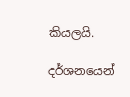කියලයි.

දර්ශනයෙන්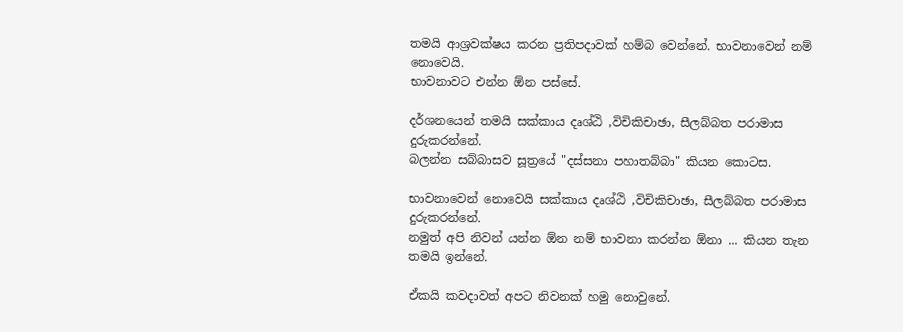තමයි ආශ්‍රවක්ෂය කරන ප්‍රතිපදාවක් හම්බ වෙන්නේ. භාවනාවෙන් නම් නොවෙයි.
භාවනාවට එන්න ඕන පස්සේ.

දර්ශනයෙන් තමයි සක්කාය දෘශ්ඨි ,විචිකිචාඡා, සීලබ්බත පරාමාස දුරුකරන්නේ.
බලන්න සබ්බාසව සූත්‍රයේ "දස්සනා පහාතබ්බා" කියන කොටස.

භාවනාවෙන් නොවෙයි සක්කාය දෘශ්ඨි ,විචිකිචාඡා, සීලබ්බත පරාමාස දුරුකරන්නේ.
නමුත් අපි නිවන් යන්න ඕන නම් භාවනා කරන්න ඕනා ... කියන තැන තමයි ඉන්නේ.

ඒකයි කවදාවත් අපට නිවනක් හමු නොවුනේ.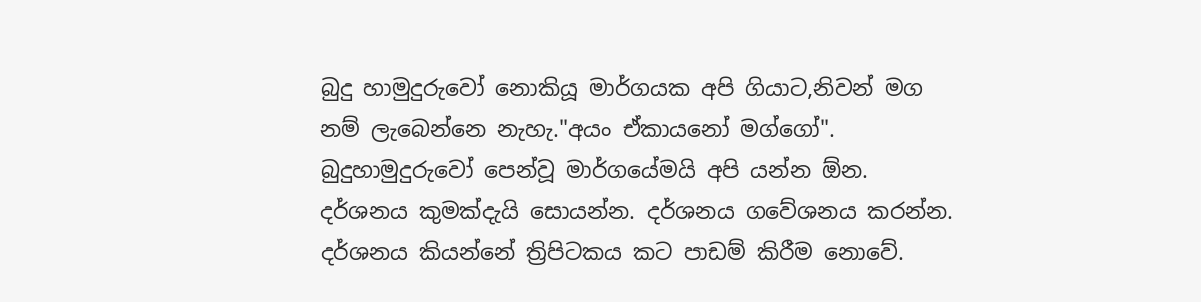බුදු හාමුදුරුවෝ නොකියූ මාර්ගයක අපි ගියාට,නිවන් මග නම් ලැබෙන්නෙ නැහැ."අයං ඒකායනෝ මග්ගෝ". බුදුහාමුදුරුවෝ පෙන්වූ මාර්ගයේමයි අපි යන්න ඕන.
දර්ශනය කුමක්දැයි සොයන්න. දර්ශනය ගවේශනය කරන්න.
දර්ශනය කියන්නේ ත්‍රිපිටකය කට පාඩම් කිරීම නොවේ.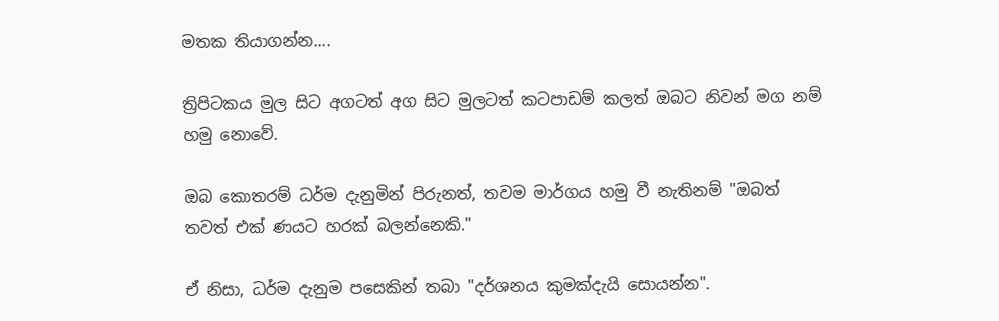මතක තියාගන්න....

ත්‍රිපිටකය මුල සිට අගටත් අග සිට මුලටත් කටපාඩම් කලත් ඔබට නිවන් මග නම් හමු නොවේ.

ඔබ කොතරම් ධර්ම දැනුමින් පිරුනත්, තවම මාර්ගය හමු වී නැතිනම් "ඔබත් තවත් එක් ණයට හරක් බලන්නෙකි."

ඒ නිසා, ධර්ම දැනුම පසෙකින් තබා "දර්ශනය කුමක්දැයි සොයන්න".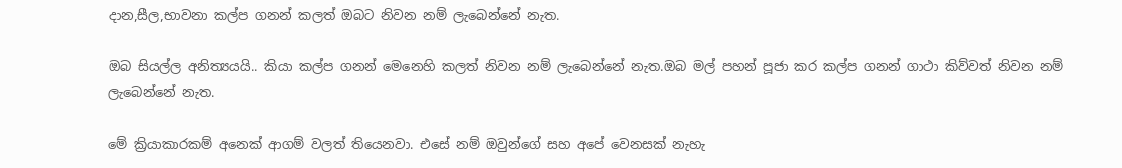දාන,සීල,භාවනා කල්ප ගනන් කලත් ඔබට නිවන නම් ලැබෙන්නේ නැත.

ඔබ සියල්ල අනිත්‍යයයි.. කියා කල්ප ගනන් මෙනෙහි කලත් නිවන නම් ලැබෙන්නේ නැත.ඔබ මල් පහන් පූජා කර කල්ප ගනන් ගාථා කිව්වත් නිවන නම් ලැබෙන්නේ නැත.

මේ ක්‍රියාකාරකම් අනෙක් ආගම් වලත් තියෙනවා. එසේ නම් ඔවුන්ගේ සහ අපේ වෙනසක් නැහැ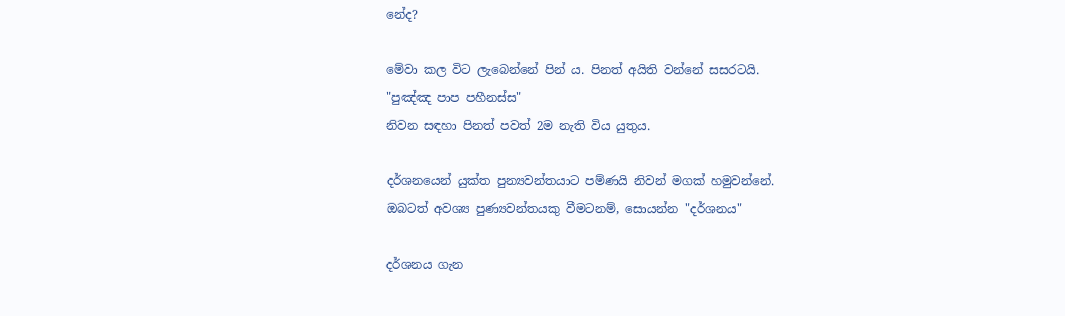නේද?

මේවා කල විට ලැබෙන්නේ පින් ය. පිනත් අයිති වන්නේ සසරටයි.
"පුඤ්ඤ පාප පහීනස්ස"
නිවන සඳහා පිනත් පවත් 2ම නැති විය යුතුය.

දර්ශනයෙන් යුක්ත පුන්‍යවන්තයාට පම්ණයි නිවන් මගක් හමුවන්නේ.
ඔබටත් අවශ්‍ය පුණ්‍යවන්තයකු වීමටනම්, සොයන්න "දර්ශනය"

දර්ශනය ගැන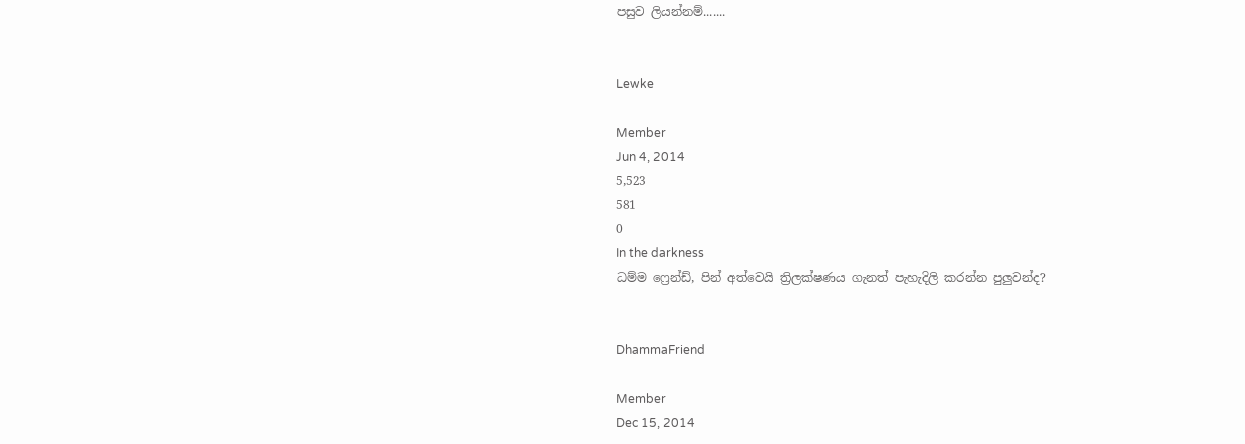පසුව ලියන්නම්.......


Lewke

Member
Jun 4, 2014
5,523
581
0
In the darkness
ධම්ම ෆ්‍රෙන්ඩ්, පින් අත්වෙයි ත්‍රිලක්ෂණය ගැනත් පැහැදිලි කරන්න පුලුවන්ද?


DhammaFriend

Member
Dec 15, 2014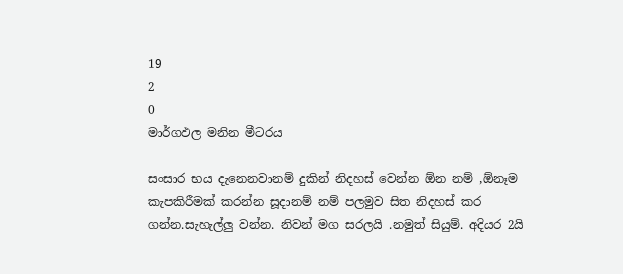19
2
0
මාර්ගඵල මනින මීටරය

සංසාර භය දැනෙනවානම් දුකින් නිදහස් වෙන්න ඕන නම් ,ඕනෑම කැපකිරීමක් කරන්න සූදානම් නම් පලමුව සිත නිදහස් කර ගන්න.සැහැල්ලු වන්න. නිවන් මග සරලයි .නමුත් සියුම්. අදියර 2යි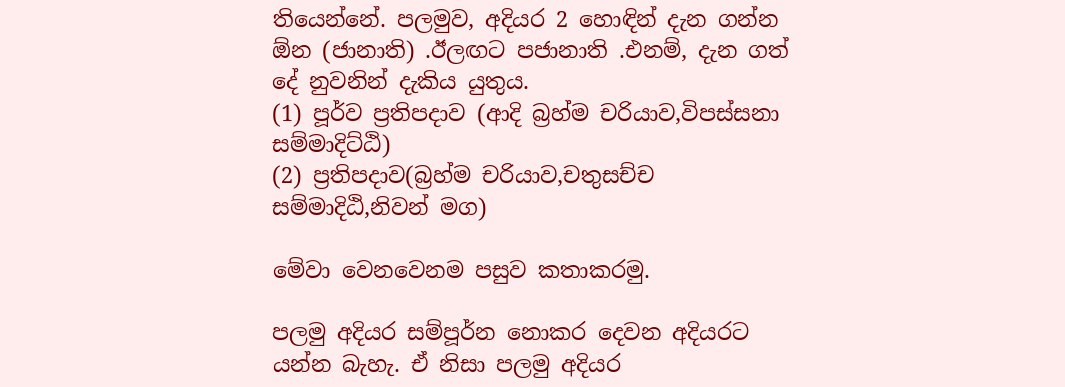තියෙන්නේ. පලමුව, අදියර 2 හොඳින් දැන ගන්න ඕන (ජානාති) .ඊලඟට පජානාති .එනම්, දැන ගත් දේ නුවනින් දැකිය යුතුය.
(1) පූර්ව ප්‍රතිපදාව (ආදි බ්‍රහ්ම චරියාව,විපස්සනා සම්මාදිට්ඨි)
(2) ප්‍රතිපදාව(බ්‍රහ්ම චරියාව,චතුසච්ච සම්මාදිඨි,නිවන් මග)

මේවා වෙනවෙනම පසුව කතාකරමු.

පලමු අදියර සම්පූර්න නොකර දෙවන අදියරට යන්න බැහැ. ඒ නිසා පලමු අදියර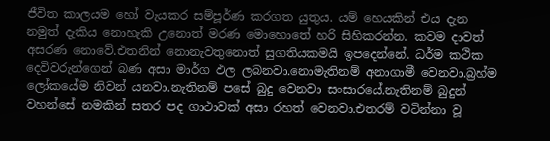ජීවිත කාලයම හෝ වැයකර සම්පූර්ණ කරගත යුතුය. යම් හෙයකින් එය දැන නමුත් දැකිය නොහැකි උනොත් මරණ මොහොතේ හරි සිහිකරන්න. කවම දාවත් අසරණ නොවේ.එතනින් නොනැවතුනොත් සුගතියකමයි ඉපදෙන්නේ. ධර්ම කථික දෙවිවරුන්ගෙන් බණ අසා මාර්ග ඵල ලබනවා.නොමැතිනම් අනාගාමී වෙනවා.බ්‍රහ්ම ලෝකයේම නිවන් යනවා.නැතිනම් පසේ බුදු වෙනවා සංසාරයේ.නැතිනම් බුදුන් වහන්සේ නමකින් සතර පද ගාථාවක් අසා රහත් වෙනවා.එතරම් වටින්නා වූ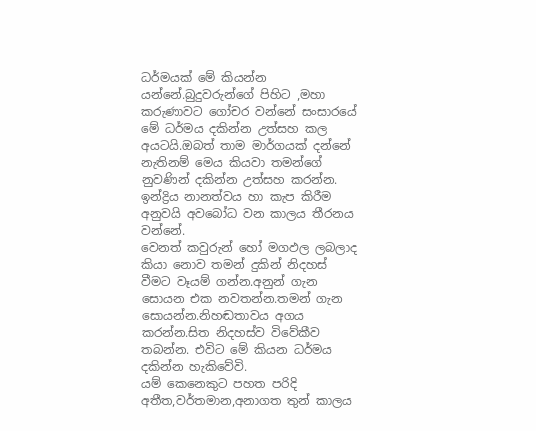ධර්මයක් මේ කියන්න යන්නේ.බුදුවරුන්ගේ පිහිට ,මහා කරුණාවට ගෝචර වන්නේ සංසාරයේ මේ ධර්මය දකින්න උත්සහ කල අයටයි.ඔබත් තාම මාර්ගයක් දන්නේ නැතිනම් මෙය කියවා තමන්ගේ නුවණින් දකින්න උත්සහ කරන්න.
ඉන්ද්‍රිය නානත්වය හා කැප කිරීම අනුවයි අවබෝධ වන කාලය තීරනය වන්නේ.
වෙනත් කවුරුන් හෝ මගඵල ලබලාද කියා නොව තමන් දුකින් නිදහස් වීමට වෑයම් ගන්න.අනුන් ගැන සොයන එක නවතන්න.තමන් ගැන සොයන්න.නිහඬතාවය අගය කරන්න.සිත නිදහස්ව විවේකීව තබන්න. එවිට මේ කියන ධර්මය දකින්න හැකිවේවි.
යම් කෙනෙකුට පහත පරිදි අතීත,වර්තමාන,අනාගත තුන් කාලය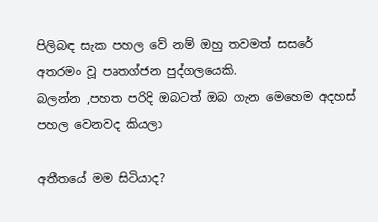පිලිබඳ සැක පහල වේ නම් ඔහු තවමත් සසරේ අතරමං වූ පෘතග්ජන පුද්ගලයෙකි.
බලන්න ,පහත පරිදි ඔබටත් ඔබ ගැන මෙහෙම අදහස් පහල වෙනවද කියලා

අතීතයේ මම සිටියාද?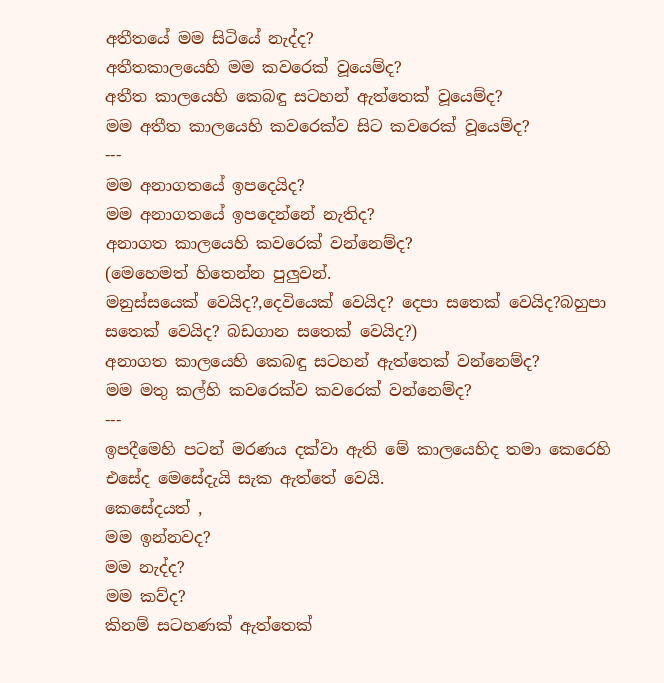අතීතයේ මම සිටියේ නැද්ද?
අතීතකාලයෙහි මම කවරෙක් වූයෙම්ද?
අතීත කාලයෙහි කෙබඳු සටහන් ඇත්තෙක් වූයෙම්ද?
මම අතීත කාලයෙහි කවරෙක්ව සිට කවරෙක් වූයෙම්ද?
---
මම අනාගතයේ ඉපදෙයිද?
මම අනාගතයේ ඉපදෙන්නේ නැතිද?
අනාගත කාලයෙහි කවරෙක් වන්නෙම්ද?
(මෙහෙමත් හිතෙන්න පුලුවන්.
මනුස්සයෙක් වෙයිද?,දෙවියෙක් වෙයිද? දෙපා සතෙක් වෙයිද?බහුපා සතෙක් වෙයිද? බඩගාන සතෙක් වෙයිද?)
අනාගත කාලයෙහි කෙබඳු සටහන් ඇත්තෙක් වන්නෙම්ද?
මම මතු කල්හි කවරෙක්ව කවරෙක් වන්නෙම්ද?
---
ඉපදීමෙහි පටන් මරණය දක්වා ඇති මේ කාලයෙහිද තමා කෙරෙහි එසේද මෙසේදැයි සැක ඇත්තේ වෙයි.
කෙසේදයත් ,
මම ඉන්නවද?
මම නැද්ද?
මම කව්ද?
කිනම් සටහණක් ඇත්තෙක්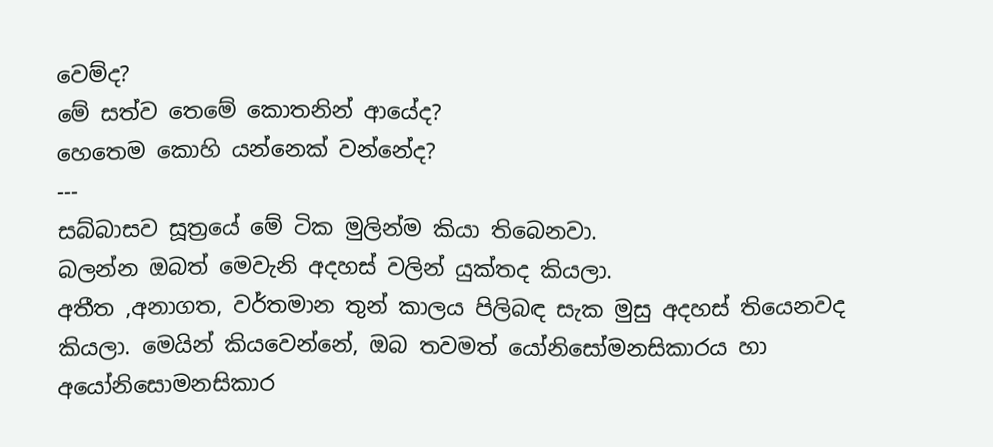වෙම්ද?
මේ සත්ව තෙමේ කොතනින් ආයේද?
හෙතෙම කොහි යන්නෙක් වන්නේද?
---
සබ්බාසව සූත්‍රයේ මේ ටික මුලින්ම කියා තිබෙනවා.
බලන්න ඔබත් මෙවැනි අදහස් වලින් යුක්තද කියලා.
අතීත ,අනාගත, වර්තමාන තුන් කාලය පිලිබඳ සැක මුසු අදහස් තියෙනවද කියලා. මෙයින් කියවෙන්නේ, ඔබ තවමත් යෝනිසෝමනසිකාරය හා අයෝනිසොමනසිකාර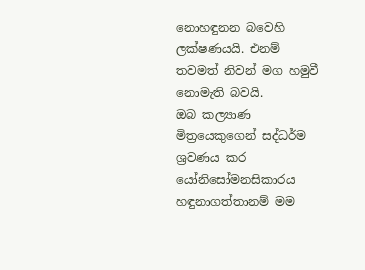නොහඳුනන බවෙහි ලක්ෂණයයි. එනම් තවමත් නිවන් මග හමුවී නොමැති බවයි.
ඔබ කල්‍යාණ මිත්‍රයෙකුගෙන් සද්ධර්ම ශ්‍රවණය කර යෝනිසෝමනසිකාරය හඳුනාගත්තානම් මම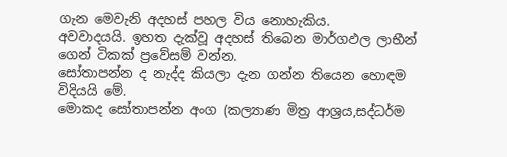ගැන මෙවැනි අදහස් පහල විය නොහැකිය.
අවවාදයයි. ඉහත දැක්වූ අදහස් තිබෙන මාර්ගඵල ලාභීන් ගෙන් ටිකක් ප්‍රවේසම් වන්න.
සෝතාපන්න ද නැද්ද කියලා දැන ගන්න තියෙන හොඳම විදියයි මේ.
මොකද සෝතාපන්න අංග (කල්‍යාණ මිත්‍ර ආශ්‍රය,සද්ධර්ම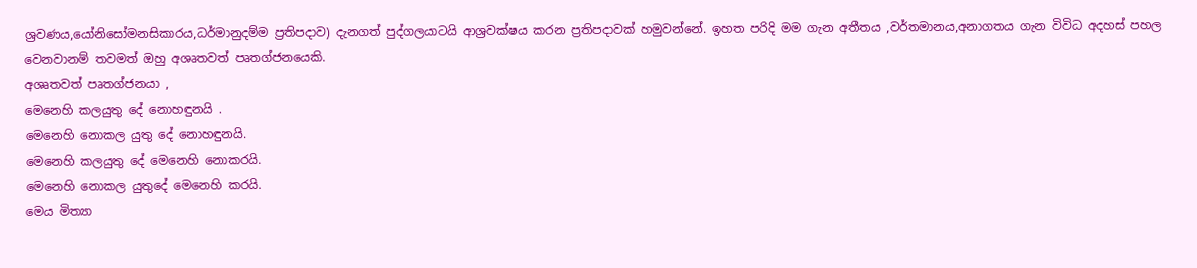ශ්‍රවණය,යෝනිසෝමනසිකාරය,ධර්මානුදම්ම ප්‍රතිපදාව) දැනගත් පුද්ගලයාටයි ආශ්‍රවක්ෂය කරන ප්‍රතිපදාවක් හමුවන්නේ. ඉහත පරිදි මම ගැන අතීතය ,වර්තමානය,අනාගතය ගැන විවිධ අදහස් පහල වෙනවානම් තවමත් ඔහු අශෘතවත් පෘතග්ජනයෙකි.
අශෘතවත් පෘතග්ජනයා ,
මෙනෙහි කලයුතු දේ නොහඳුනයි .
මෙනෙහි නොකල යුතු දේ නොහඳුනයි.
මෙනෙහි කලයුතු දේ මෙනෙහි නොකරයි.
මෙනෙහි නොකල යුතුදේ මෙනෙහි කරයි.
මෙය මිත්‍යා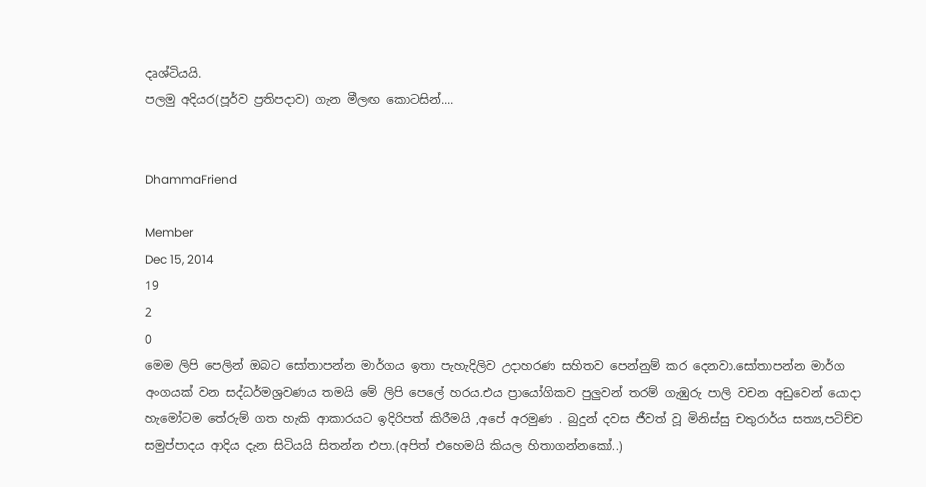දෘශ්ටියයි.
පලමු අදියර(පූර්ව ප්‍රතිපදාව) ගැන මීලඟ කොටසින්....


DhammaFriend

Member
Dec 15, 2014
19
2
0
මෙම ලිපි පෙලින් ඔබට සෝතාපන්න මාර්ගය ඉතා පැහැදිලිව උදාහරණ සහිතව පෙන්නුම් කර දෙනවා.සෝතාපන්න මාර්ග අංගයක් වන සද්ධර්මශ්‍රවණය තමයි මේ ලිපි පෙලේ හරය.එය ප්‍රායෝගිකව පුලුවන් තරම් ගැඹුරු පාලි වචන අඩුවෙන් යොදා හැමෝටම තේරුම් ගත හැකි ආකාරයට ඉදිරිපත් කිරීමයි ,අපේ අරමුණ . බුදුන් දවස ජීවත් වූ මිනිස්සු චතුරාර්ය සත්‍ය,පටිච්ච සමුප්පාදය ආදිය දැන සිටියයි සිතන්න එපා.(අපිත් එහෙමයි කියල හිතාගන්නකෝ..)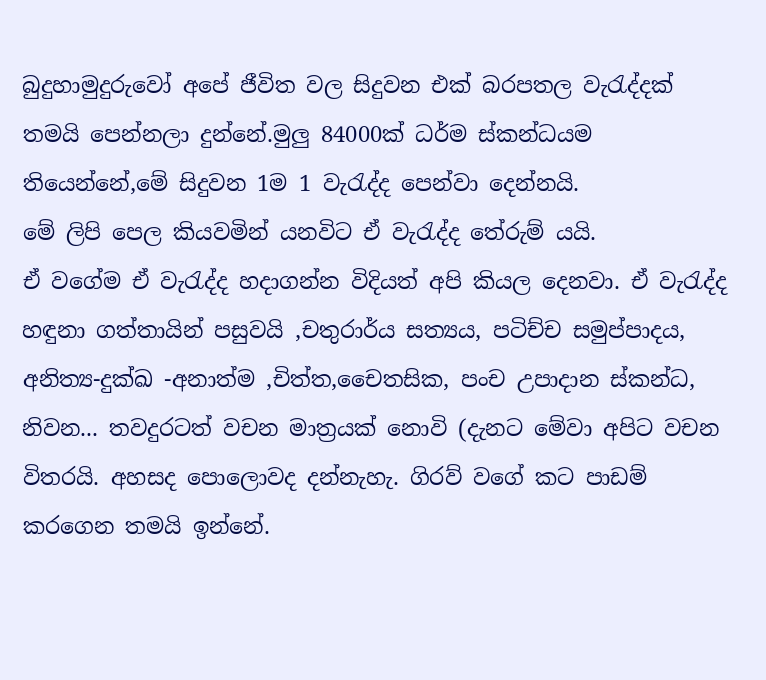බුදුහාමුදුරුවෝ අපේ ජීවිත වල සිදුවන එක් බරපතල වැරැද්දක් තමයි පෙන්නලා දුන්නේ.මුලු 84000ක් ධර්ම ස්කන්ධයම තියෙන්නේ,මේ සිදුවන 1ම 1 වැරැද්ද පෙන්වා දෙන්නයි.
මේ ලිපි පෙල කියවමින් යනවිට ඒ වැරැද්ද තේරුම් යයි.
ඒ වගේම ඒ වැරැද්ද හදාගන්න විදියත් අපි කියල දෙනවා. ඒ වැරැද්ද හඳුනා ගත්තායින් පසුවයි ,චතුරාර්ය සත්‍යය, පටිච්ච සමුප්පාදය, අනිත්‍ය-දුක්ඛ -අනාත්ම ,චිත්ත,චෛතසික, පංච උපාදාන ස්කන්ධ, නිවන... තවදුරටත් වචන මාත්‍රයක් නොවි (දැනට මේවා අපිට වචන විතරයි. අහසද පොලොවද දන්නැහැ. ගිරව් වගේ කට පාඩම් කරගෙන තමයි ඉන්නේ.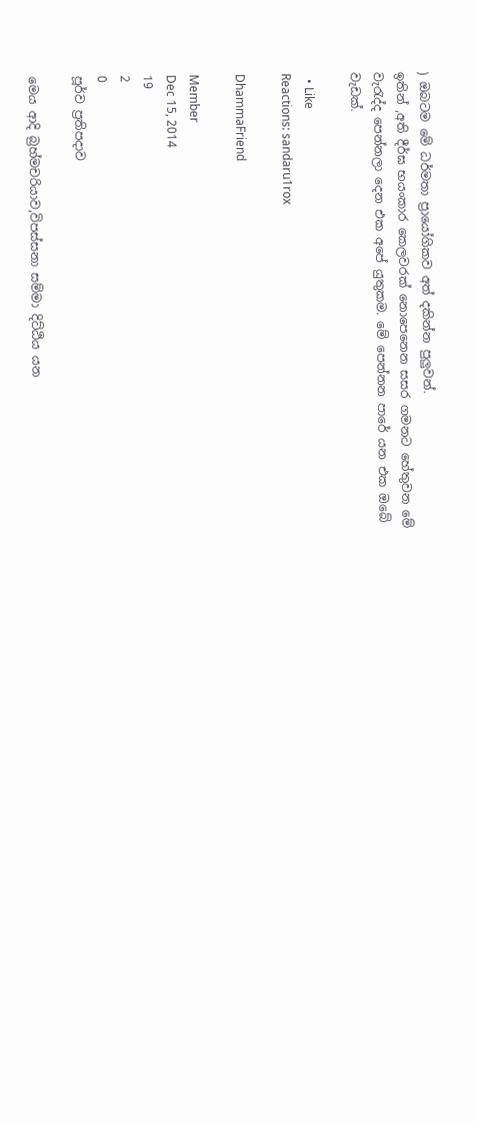) ඔබටම මේ ධර්මතා ප්‍රායෝගිකව අත් දකින්න පුලුවන්.
ඉතින් ,අති දීර්ඝ භයංකාර කෙලවරක් නොපෙනෙන සසර ගමනට හේතුවන මේ වැරැද්ද පෙන්නලා දෙන එක අපේ යුතුකම. මේ පෙන්නන පාරේ යන එක ඔබේ වැඩක්.

  • Like
Reactions: sandaru1rox

DhammaFriend

Member
Dec 15, 2014
19
2
0
පූර්ව ප්‍රතිපදාව

මෙය ආදි බ්‍රහ්මචරියාව,විපස්සනා සම්මා දිට්ඨිය යන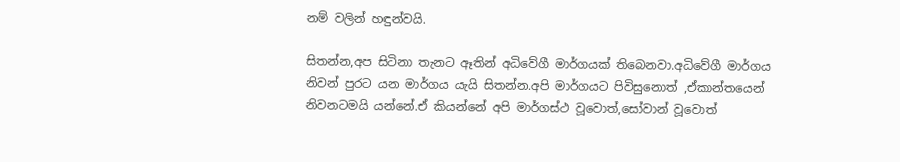නම් වලින් හඳුන්වයි.

සිතන්න,අප සිටිනා තැනට ඈතින් අධිවේගී මාර්ගයක් තිබෙනවා.අධිවේගී මාර්ගය නිවන් පුරට යන මාර්ගය යැයි සිතන්න.අපි මාර්ගයට පිවිසුනොත් ,ඒකාන්තයෙන් නිවනටමයි යන්නේ.ඒ කියන්නේ අපි මාර්ගස්ථ වූවොත්,සෝවාන් වූවොත්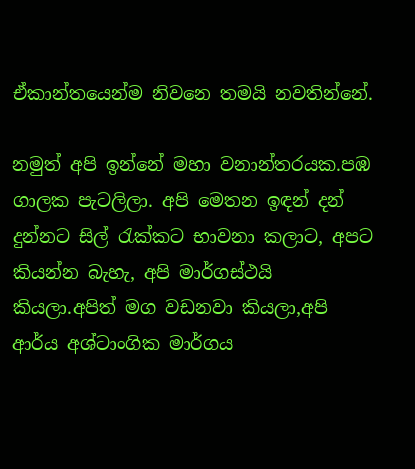ඒකාන්තයෙන්ම නිවනෙ තමයි නවතින්නේ.

නමුත් අපි ඉන්නේ මහා වනාන්තරයක.පඹ ගාලක පැටලිලා. අපි මෙතන ඉඳන් දන් දුන්නට සිල් රැක්කට භාවනා කලාට, අපට කියන්න බැහැ, අපි මාර්ගස්ථයි කියලා.අපිත් මග වඩනවා කියලා,අපි ආර්ය අශ්ටාංගික මාර්ගය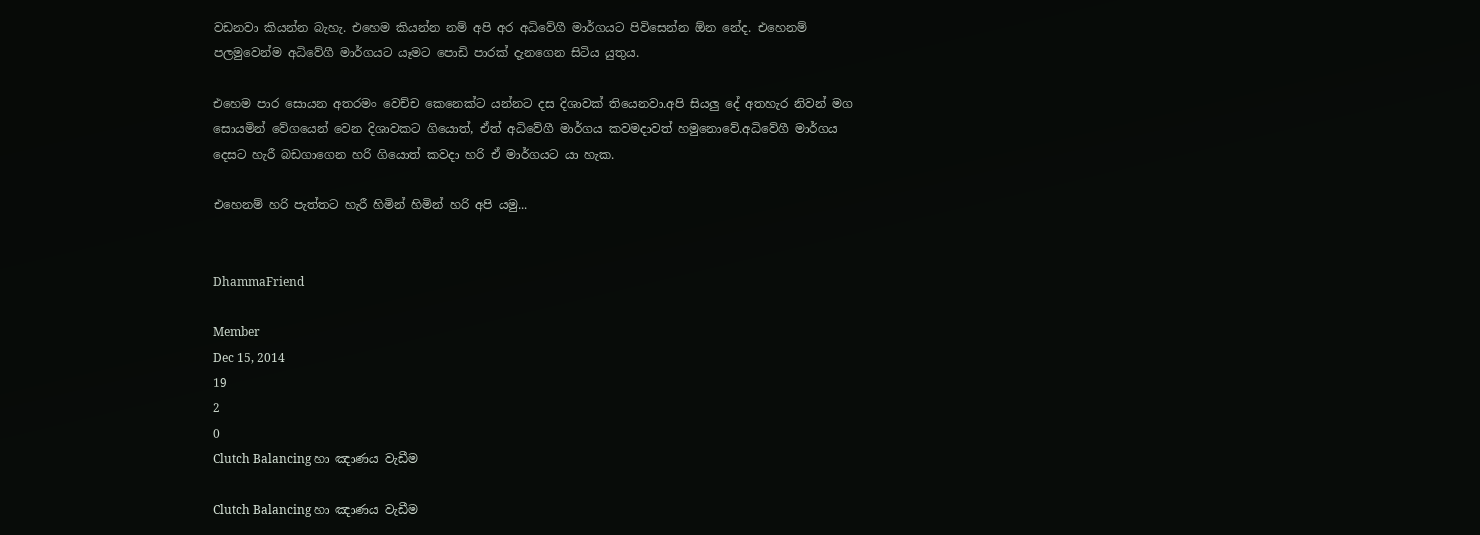වඩනවා කියන්න බැහැ. එහෙම කියන්න නම් අපි අර අධිවේගී මාර්ගයට පිවිසෙන්න ඕන නේද. එහෙනම් පලමුවෙන්ම අධිවේගී මාර්ගයට යෑමට පොඩි පාරක් දැනගෙන සිටිය යුතුය.

එහෙම පාර සොයන අතරමං වෙච්ච කෙනෙක්ට යන්නට දස දිශාවක් තියෙනවා.අපි සියලු දේ අතහැර නිවන් මග සොයමින් වේගයෙන් වෙන දිශාවකට ගියොත්, ඒත් අධිවේගී මාර්ගය කවමදාවත් හමුනොවේ.අධිවේගී මාර්ගය දෙසට හැරී බඩගාගෙන හරි ගියොත් කවදා හරි ඒ මාර්ගයට යා හැක.

එහෙනම් හරි පැත්තට හැරී හිමින් හිමින් හරි අපි යමු...


DhammaFriend

Member
Dec 15, 2014
19
2
0
Clutch Balancing හා ඤාණය වැඩීම

Clutch Balancing හා ඤාණය වැඩීම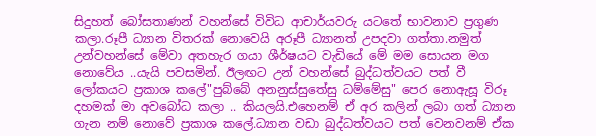සිදුහත් බෝසතාණන් වහන්සේ විවිධ ආචාර්යවරු යටතේ භාවනාව ප්‍රගුණ කලා.රූපී ධ්‍යාන විතරක් නොවෙයි අරූපී ධ්‍යානත් උපදවා ගත්තා.නමුත් උන්වහන්සේ මේවා අතහැර ගයා ශීර්ෂයට වැඩියේ මේ මම සොයන මග නොවේය ..යැයි පවසමින්. ඊලඟට උන් වහන්සේ බුද්ධත්වයට පත් වී ලෝකයට ප්‍රකාශ කලේ"පුබ්බේ අනනුස්සුතේසු ධම්මේසු" පෙර නොඇසූ විරූ දහමක් මා අවබෝධ කලා .. කියලයි.එහෙනම් ඒ අර කලින් ලබා ගත් ධ්‍යාන ගැන නම් නොවේ ප්‍රකාශ කලේ.ධ්‍යාන වඩා බුද්ධත්වයට පත් වෙනවනම් ඒක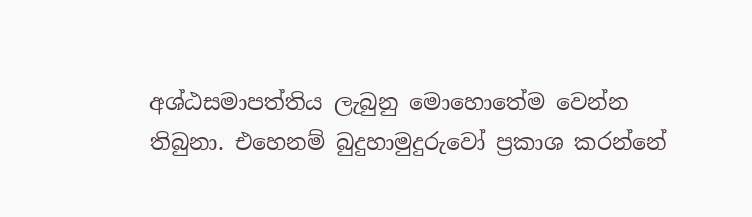අශ්ඨසමාපත්තිය ලැබුනු මොහොතේම වෙන්න තිබුනා. එහෙනම් බුදුහාමුදුරුවෝ ප්‍රකාශ කරන්නේ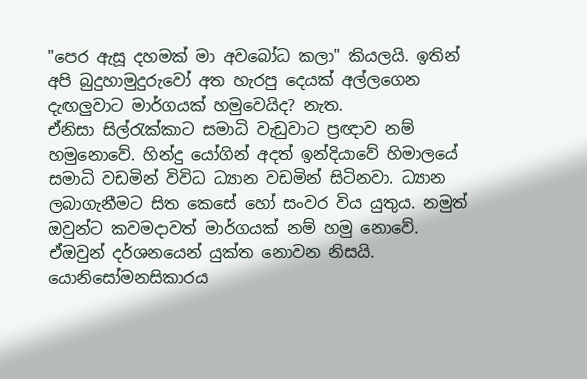"පෙර ඇසූ දහමක් මා අවබෝධ කලා" කියලයි. ඉතින් අපි බුදුහාමුදුරුවෝ අත හැරපු දෙයක් අල්ලගෙන දැඟලුවාට මාර්ගයක් හමුවෙයිද? නැත.
ඒනිසා සිල්රැක්කාට සමාධි වැඩුවාට ප්‍රඥාව නම් හමුනොවේ. හින්දු යෝගින් අදත් ඉන්දියාවේ හිමාලයේ සමාධි වඩමින් විවිධ ධ්‍යාන වඩමින් සිටිනවා. ධ්‍යාන ලබාගැනීමට සිත කෙසේ හෝ සංවර විය යුතුය. නමුත් ඔවුන්ට කවමදාවත් මාර්ගයක් නම් හමු නොවේ.
ඒඔවුන් දර්ශනයෙන් යුක්ත නොවන නිසයි. යොනිසෝමනසිකාරය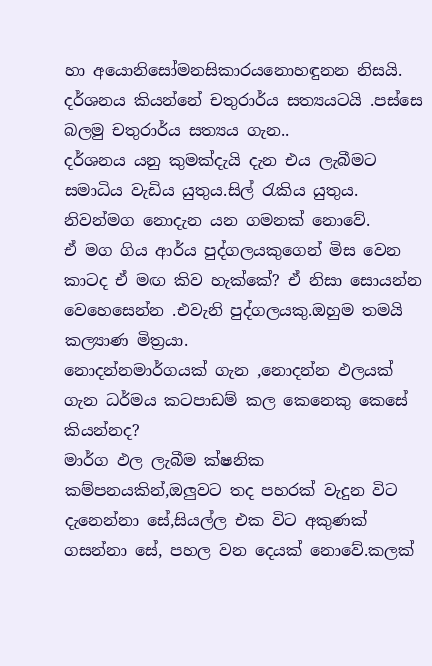හා අයොනිසෝමනසිකාරයනොහඳුනන නිසයි.
දර්ශනය කියන්නේ චතුරාර්ය සත්‍යයටයි .පස්සෙ බලමු චතුරාර්ය සත්‍යය ගැන..
දර්ශනය යනු කුමක්දැයි දැන එය ලැබීමට සමාධිය වැඩිය යුතුය.සිල් රැකිය යුතුය.
නිවන්මග නොදැන යන ගමනක් නොවේ.
ඒ මග ගිය ආර්ය පුද්ගලයකුගෙන් මිස වෙන කාටද ඒ මඟ කිව හැක්කේ? ඒ නිසා සොයන්න වෙහෙසෙන්න .එවැනි පුද්ගලයකු.ඔහුම තමයි කල්‍යාණ මිත්‍රයා.
නොදන්නමාර්ගයක් ගැන ,නොදන්න ඵලයක් ගැන ධර්මය කටපාඩම් කල කෙනෙකු කෙසේ කියන්නද?
මාර්ග ඵල ලැබීම ක්ෂනික කම්පනයකින්,ඔලුවට තද පහරක් වැදුන විට දැනෙන්නා සේ,සියල්ල එක විට අකුණක් ගසන්නා සේ, පහල වන දෙයක් නොවේ.කලක්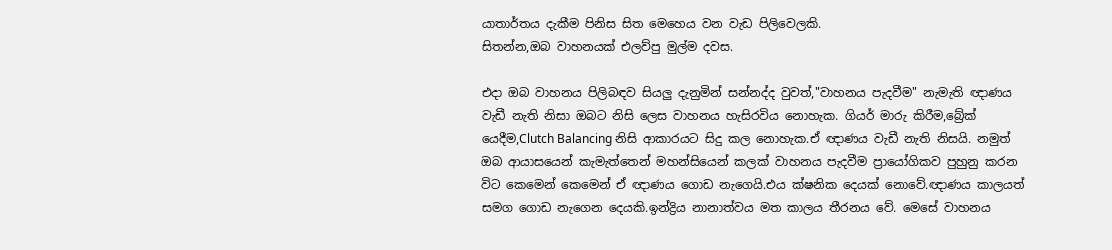යාතාර්තය දැකීම පිනිස සිත මෙහෙය වන වැඩ පිලිවෙලකි.
සිතන්න,ඔබ වාහනයක් එලව්පු මුල්ම දවස.

එදා ඔබ වාහනය පිලිබඳව සියලු දැනුමින් සන්නද්ද වුවත්,"වාහනය පැදවීම" නැමැති ඥාණය වැඩී නැති නිසා ඔබට නිසි ලෙස වාහනය හැසිරවිය නොහැක. ගියර් මාරු කිරීම,බ්‍රේක් යෙදීම,Clutch Balancing නිසි ආකාරයට සිදු කල නොහැක.ඒ ඥාණය වැඩී නැති නිසයි. නමුත් ඔබ ආයාසයෙන් කැමැත්තෙන් මහන්සියෙන් කලක් වාහනය පැදවීම ප්‍රායෝගිකව පුහුනු කරන විට කෙමෙන් කෙමෙන් ඒ ඥාණය ගොඩ නැගෙයි.එය ක්ෂනික දෙයක් නොවේ.ඥාණය කාලයත් සමග ගොඩ නැගෙන දෙයකි.ඉන්ද්‍රිය නානාත්වය මත කාලය තීරනය වේ. මෙසේ වාහනය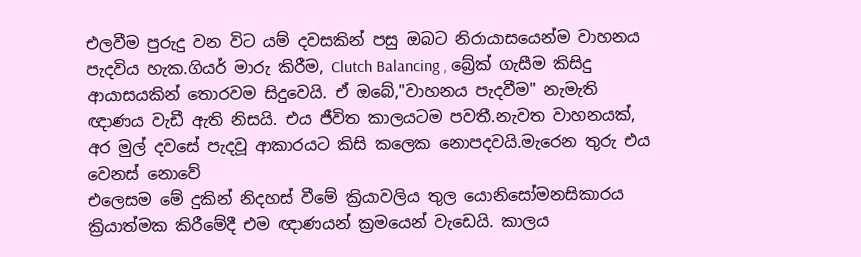එලවීම පුරුදු වන විට යම් දවසකින් පසු ඔබට නිරායාසයෙන්ම වාහනය පැදවිය හැක.ගියර් මාරු කිරීම, Clutch Balancing , බ්‍රේක් ගැසීම කිසිදු ආයාසයකින් තොරවම සිදුවෙයි. ඒ ඔබේ,"වාහනය පැදවීම" නැමැති ඥාණය වැඩී ඇති නිසයි. එය ජීවිත කාලයටම පවතී.නැවත වාහනයක්, අර මුල් දවසේ පැදවූ ආකාරයට කිසි කලෙක නොපදවයි.මැරෙන තුරු එය වෙනස් නොවේ
එලෙසම මේ දුකින් නිදහස් වීමේ ක්‍රියාවලිය තුල යොනිසෝමනසිකාරය ක්‍රියාත්මක කිරීමේදී එම ඥාණයන් ක්‍රමයෙන් වැඩෙයි. කාලය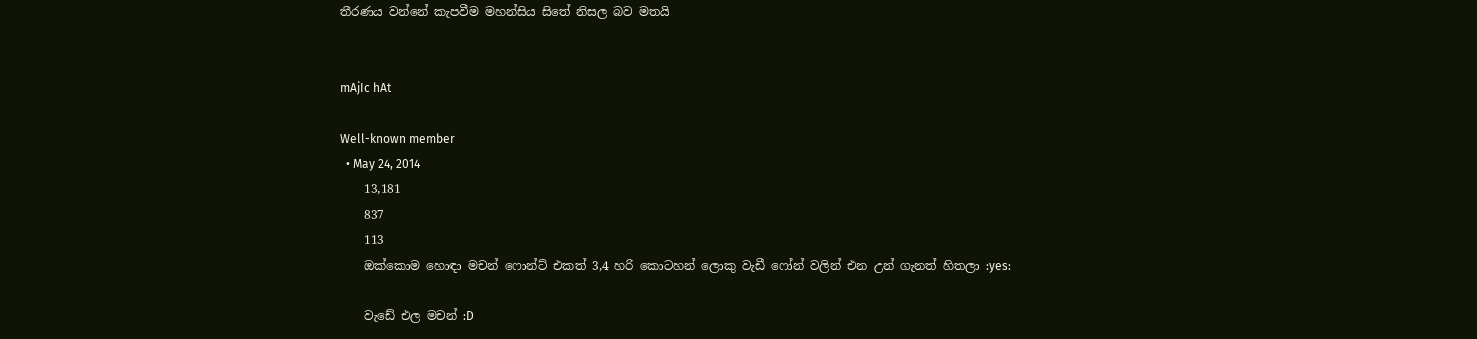තීරණය වන්නේ කැපවීම මහන්සිය සිතේ නිසල බව මතයි


mAjIc hAt

Well-known member
  • May 24, 2014
    13,181
    837
    113
    ඔක්කොම හොඳා මචන් ෆොන්ට් එකත් 3,4 හරි කොටහන් ලොකු වැඩී ෆෝන් වලින් එන උන් ගැනත් හිතලා :yes:

    වැඩේ එල මචන් :D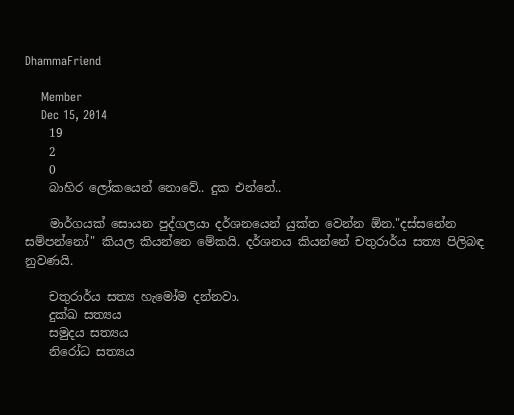DhammaFriend

    Member
    Dec 15, 2014
    19
    2
    0
    බාහිර ලෝකයෙන් නොවේ.. දුක එන්නේ..

    මාර්ගයක් සොයන පුද්ගලයා දර්ශනයෙන් යුක්ත වෙන්න ඕන."දස්සනේන සම්පන්නෝ" කියල කියන්නෙ මේකයි. දර්ශනය කියන්නේ චතුරාර්ය සත්‍ය පිලිබඳ නුවණයි.

    චතුරාර්ය සත්‍ය හැමෝම දන්නවා.
    දුක්ඛ සත්‍යය
    සමුදය සත්‍යය
    නිරෝධ සත්‍යය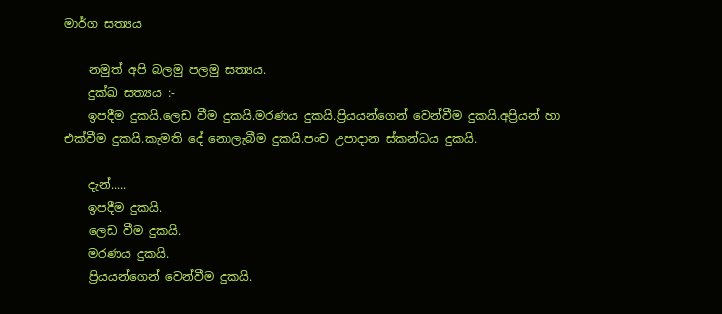මාර්ග සත්‍යය

    නමුත් අපි බලමු පලමු සත්‍යය.
    දුක්ඛ සත්‍යය :-
    ඉපදීම දුකයි.ලෙඩ වීම දුකයි.මරණය දුකයි.ප්‍රියයන්ගෙන් වෙන්වීම දුකයි.අප්‍රියන් හා එක්වීම දුකයි.කැමති දේ නොලැබීම දුකයි.පංච උපාදාන ස්කන්ධය දුකයි.

    දැන්.....
    ඉපදීම දුකයි.
    ලෙඩ වීම දුකයි.
    මරණය දුකයි.
    ප්‍රියයන්ගෙන් වෙන්වීම දුකයි.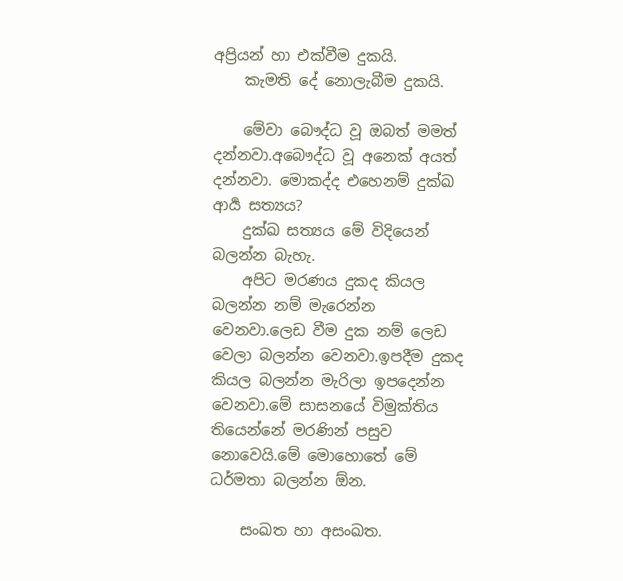අප්‍රියන් හා එක්වීම දුකයි.
    කැමති දේ නොලැබීම දුකයි.

    මේවා බෞද්ධ වූ ඔබත් මමත් දන්නවා.අබෞද්ධ වූ අනෙක් අයත් දන්නවා. මොකද්ද එහෙනම් දුක්ඛ ආර්‍ය සත්‍යය?
    දුක්ඛ සත්‍යය මේ විදියෙන් බලන්න බැහැ.
    අපිට මරණය දුකද කියල බලන්න නම් මැරෙන්න වෙනවා.ලෙඩ වීම දුක නම් ලෙඩ වෙලා බලන්න වෙනවා.ඉපදීම දුකද කියල බලන්න මැරිලා ඉපදෙන්න වෙනවා.මේ සාසනයේ විමුක්තිය තියෙන්නේ මරණින් පසුව නොවෙයි.මේ මොහොතේ මේ ධර්මතා බලන්න ඕන.

    සංඛත හා අසංඛත.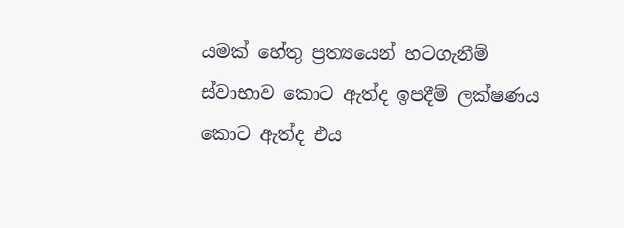යමක් හේතු ප්‍රත්‍යයෙන් හටගැනීම් ස්වාභාව කොට ඇත්ද ඉපදීම් ලක්ෂණය කොට ඇත්ද එය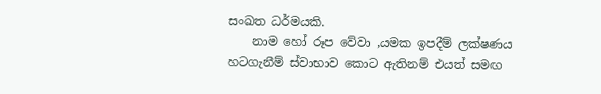සංඛත ධර්මයකි.
    නාම හෝ රූප වේවා ,යමක ඉපදීම් ලක්ෂණය හටගැනීම් ස්වාභාව කොට ඇතිනම් එයත් සමඟ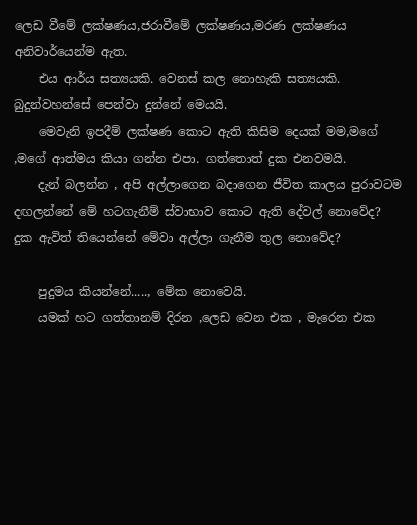ලෙඩ වීමේ ලක්ෂණය,ජරාවීමේ ලක්ෂණය,මරණ ලක්ෂණය අනිවාර්යෙන්ම ඇත.
    එය ආර්ය සත්‍යයකි. වෙනස් කල නොහැකි සත්‍යයකි. බුදුන්වහන්සේ පෙන්වා දුන්නේ මෙයයි.
    මෙවැනි ඉපදීම් ලක්ෂණ කොට ඇති කිසිම දෙයක් මම,මගේ ,මගේ ආත්මය කියා ගන්න එපා. ගත්තොත් දුක එනවමයි.
    දැන් බලන්න , අපි අල්ලාගෙන බදාගෙන ජීවිත කාලය පුරාවටම දඟලන්නේ මේ හටගැනීම් ස්වාභාව කොට ඇති දේවල් නොවේද? දුක ඇවිත් තියෙන්නේ මේවා අල්ලා ගැනීම තුල නොවේද?

    පුදුමය කියන්නේ....., මේක නොවෙයි.
    යමක් හට ගත්තානම් දිරන ,ලෙඩ වෙන එක , මැරෙන එක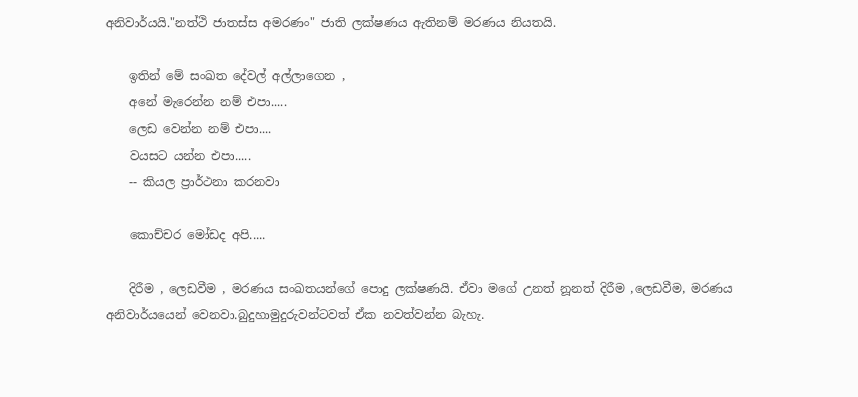අනිවාර්යයි."නත්ථි ජාතස්ස අමරණං" ජාති ලක්ෂණය ඇතිනම් මරණය නියතයි.

    ඉතින් මේ සංඛත දේවල් අල්ලාගෙන ,
    අනේ මැරෙන්න නම් එපා.....
    ලෙඩ වෙන්න නම් එපා....
    වයසට යන්න එපා.....
    -- කියල ප්‍රාර්ථනා කරනවා

    කොච්චර මෝඩද අපි.....

    දිරීම , ලෙඩවීම , මරණය සංඛතයන්ගේ පොදු ලක්ෂණයි. ඒවා මගේ උනත් නූනත් දිරීම ,ලෙඩවීම, මරණය අනිවාර්යයෙන් වෙනවා.බුදුහාමුදුරුවන්ටවත් ඒක නවත්වන්න බැහැ.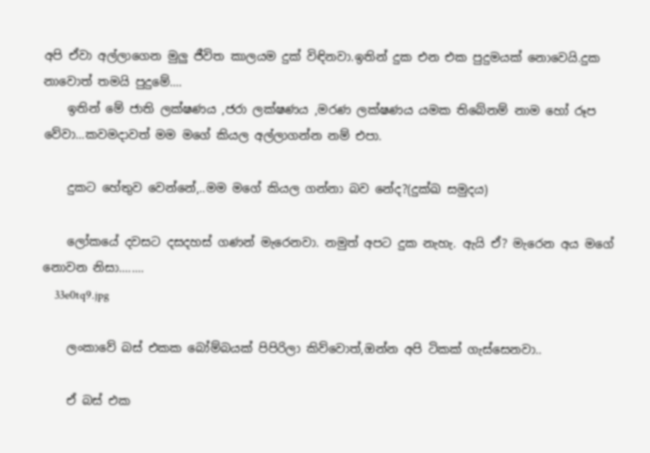අපි ඒවා අල්ලාගෙන මුලු ජීවිත කාලයම දුක් විඳිනවා.ඉතින් දුක එන එක පුදුමයක් නොවෙයි.දුක නාවොත් තමයි පුදුමේ....
    ඉතින් මේ ජාති ලක්ෂණය ,ජරා ලක්ෂණය ,මරණ ලක්ෂණය යමක තිබේනම් නාම හෝ රූප වේවා...කවමදාවත් මම මගේ කියල අල්ලාගන්න නම් එපා.

    දුකට හේතුව වෙන්නේ,..මම මගේ කියල ගන්නා බව නේද?(දුක්ඛ සමුදය)

    ලෝකයේ දවසට දසදහස් ගණන් මැරෙනවා. නමුත් අපට දුක නැහැ. ඇයි ඒ? මැරෙන අය මගේ නොවන නිසා........
    33e0tq9.jpg

    ලංකාවේ බස් එකක බෝම්බයක් පිපිරිලා කිව්වොත්,ඔන්න අපි ටිකක් ගැස්සෙනවා..

    ඒ බස් එක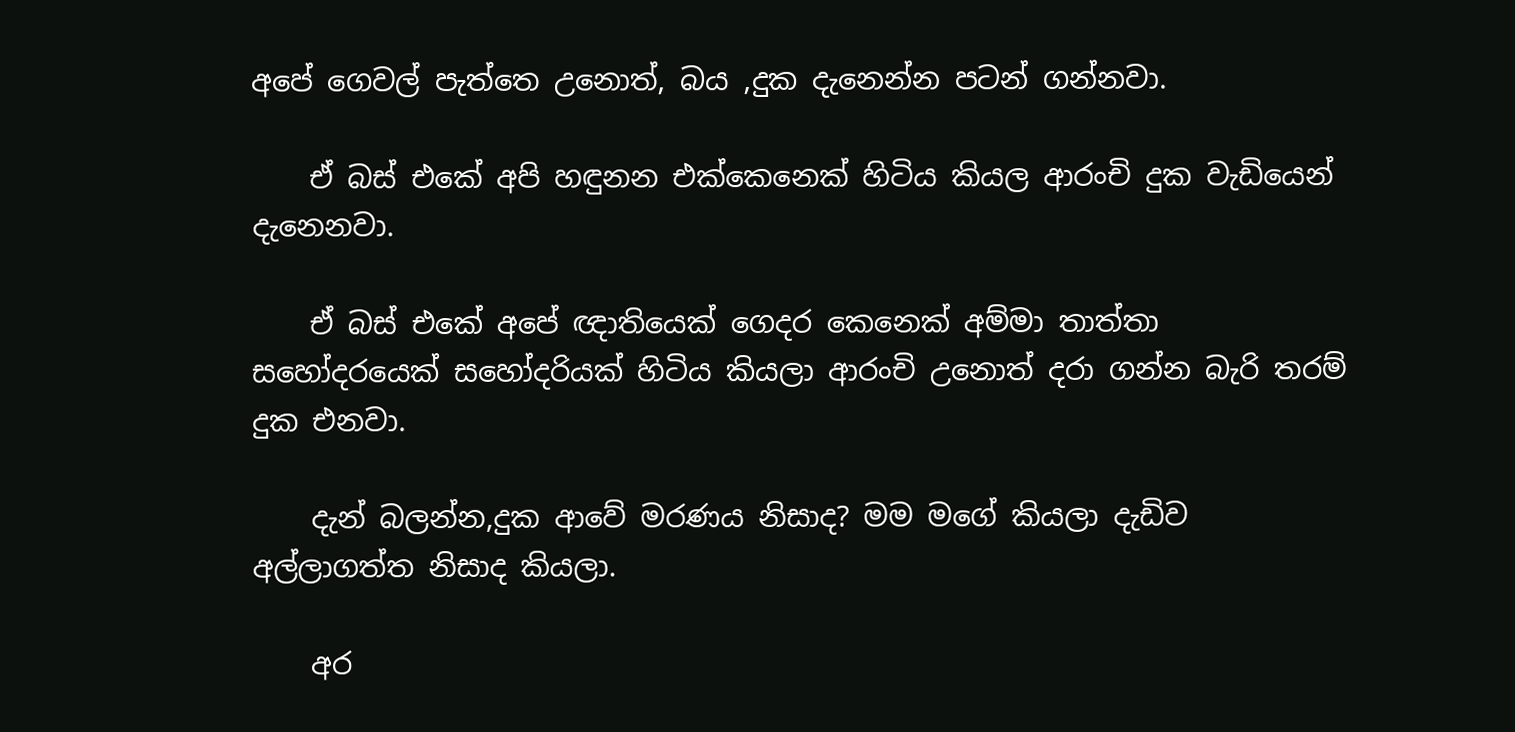අපේ ගෙවල් පැත්තෙ උනොත්, බය ,දුක දැනෙන්න පටන් ගන්නවා.

    ඒ බස් එකේ අපි හඳුනන එක්කෙනෙක් හිටිය කියල ආරංචි දුක වැඩියෙන් දැනෙනවා.

    ඒ බස් එකේ අපේ ඥාතියෙක් ගෙදර කෙනෙක් අම්මා තාත්තා සහෝදරයෙක් සහෝදරියක් හිටිය කියලා ආරංචි උනොත් දරා ගන්න බැරි තරම් දුක එනවා.

    දැන් බලන්න,දුක ආවේ මරණය නිසාද? මම මගේ කියලා දැඩිව අල්ලාගත්ත නිසාද කියලා.

    අර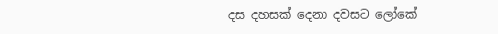දස දහසක් දෙනා දවසට ලෝකේ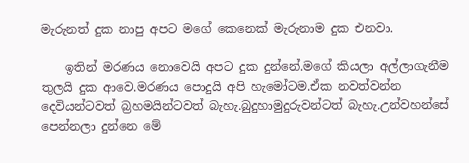මැරුනත් දුක නාපු අපට මගේ කෙනෙක් මැරුනාම දුක එනවා.

    ඉතින් මරණය නොවෙයි අපට දුක දුන්නේ.මගේ කියලා අල්ලාගැනීම තුලයි දුක ආවෙ.මරණය පොදුයි අපි හැමෝටම.ඒක නවත්වන්න දෙවියන්ටවත් බ්‍රහමයින්ටවත් බැහැ.බුදුහාමුදුරුවන්ටත් බැහැ.උන්වහන්සේ පෙන්නලා දුන්නෙ මේ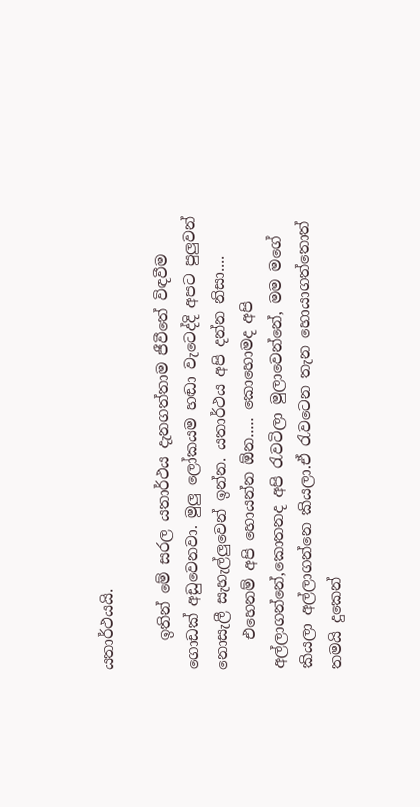යතාර්ථයයි.

    ඉතින් මේ සරල යතාර්ථය දැනගත්තාම ජීවීතේ විඳවීම ගොඩක් අඩුවෙනවා. මුලු ලෝකයම හඬා වැටෙද්දි අපට පුලුවන් නොසැලී සැහැල්ලුවෙන් ඉන්න. යතාර්ථය අපි දන්න නිසා....
    එහෙනම් අපි හොයන්න ඕන..... කොහොමද අපි අල්ලාගන්නේ,කොතනද අපි රැවටිලා මුලාවෙන්නේ, මම මගේ කියලා අල්ලාගන්නෙ කියලා.ඒ රැවටෙන තැන හොයාගත්තොත් තමයි දුකෙන්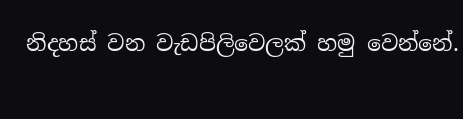නිදහස් වන වැඩපිලිවෙලක් හමු වෙන්නේ.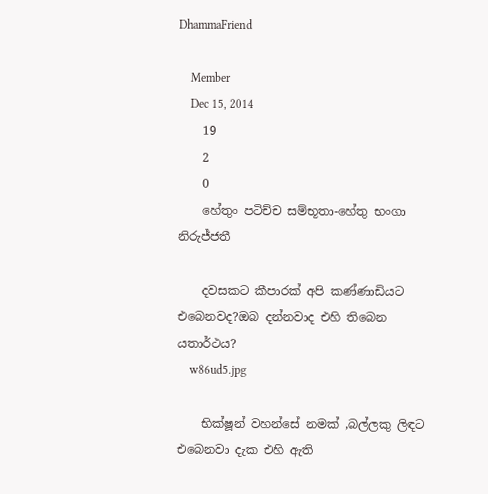DhammaFriend

    Member
    Dec 15, 2014
    19
    2
    0
    හේතුං පටිච්ච සම්භූතා-හේතු භංගා නිරුජ්ජතී

    දවසකට කීපාරක් අපි කණ්ණාඩියට එබෙනවද?ඔබ දන්නවාද එහි තිබෙන යතාර්ථය?
    w86ud5.jpg

    භික්ෂූන් වහන්සේ නමක් ,බල්ලකු ලිඳට එබෙනවා දැක එහි ඇති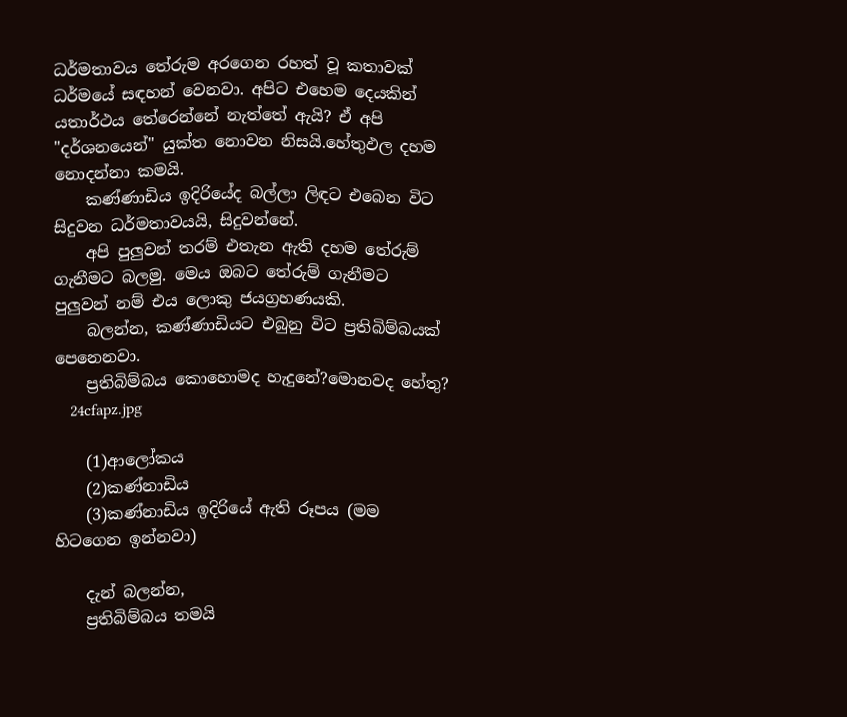ධර්මතාවය තේරුම අරගෙන රහත් වූ කතාවක් ධර්මයේ සඳහන් වෙනවා. අපිට එහෙම දෙයකින් යතාර්ථය තේරෙන්නේ නැත්තේ ඇයි? ඒ අපි "දර්ශනයෙන්" යුක්ත නොවන නිසයි.හේතුඵල දහම නොදන්නා කමයි.
    කණ්ණාඩිය ඉදිරියේද බල්ලා ලිඳට එබෙන විට සිදුවන ධර්මතාවයයි, සිදුවන්නේ.
    අපි පුලුවන් තරම් එතැන ඇති දහම තේරුම් ගැනීමට බලමු. මෙය ඔබට තේරුම් ගැනීමට පුලුවන් නම් එය ලොකු ජයග්‍රහණයකි.
    බලන්න, කණ්ණාඩියට එබුනු විට ප්‍රතිබිම්බයක් පෙනෙනවා.
    ප්‍රතිබිම්බය කොහොමද හැදුනේ?මොනවද හේතු?
    24cfapz.jpg

    (1)ආලෝකය
    (2)කණ්නාඩිය
    (3)කණ්නාඩිය ඉදිරියේ ඇති රූපය (මම හිටගෙන ඉන්නවා)

    දැන් බලන්න,
    ප්‍රතිබිම්බය තමයි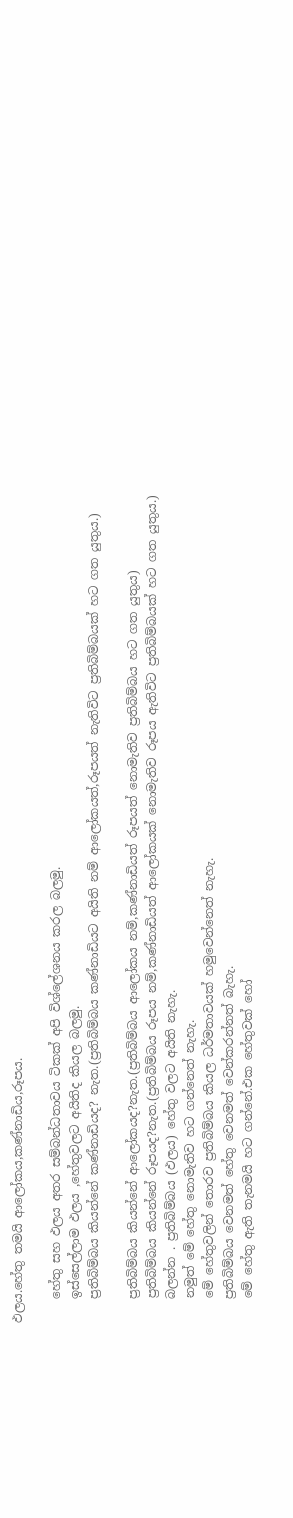ඵලය.හේතු තමයි ආලෝකය,කණ්නාඩිය,රූපය.

    හේතු සහ ඵලය අතර සම්බන්ධතාවය ටිකක් අපි විශ්ලේශනය කරල බලමු.
    ඉස්සෙල්ලාම ඵලය ,හේතුවලට අයිතිද කියල බලමු.
    ප්‍රතිබිම්බය කියන්නේ කණ්නාඩියද? නැත.(ප්‍රතිබිම්බය කණ්නාඩියට අයිති නම් ආලෝකයත්,රූපයත් නැතිවිට ප්‍රතිබිම්බයක් හට ගත යුතුය.)

    ප්‍රතිබිම්බය කියන්නේ ආලෝකයද?නැත.(ප්‍රතිබිම්බය ආලෝකය නම්,කණ්නාඩියත් රූපයත් නොමැතිව ප්‍රතිබිම්බය හට ගත යුතුය)
    ප්‍රතිබිම්බය කියන්නේ රූපයද?නැත.(ප්‍රතිබිම්බය රූපය නම්,කණ්නාඩියත් ආලෝකයක් නොමැතිව රූපය ඇතිවිට ප්‍රතිබිම්බයක් හට ගත යුතුය.)
    බලන්න . ප්‍රතිබිම්බය (ඵලය) හේතු වලට අයිති නැහැ.
    නමුත් මේ හේතු නොමැතිව හට ගන්නෙත් නැහැ.
    මේ හේතුවලින් තොරව ප්‍රතිබිම්බය කියල ධර්මතාවයක් හමුවෙන්නෙත් නැහැ.
    ප්‍රතිබිම්බය වෙනමත් හේතු වෙනමත් වෙන්කරන්නත් බැහැ.
    මේ හේතු ඇති තැනමයි හට ගන්නේ.එක හේතුවක් හෝ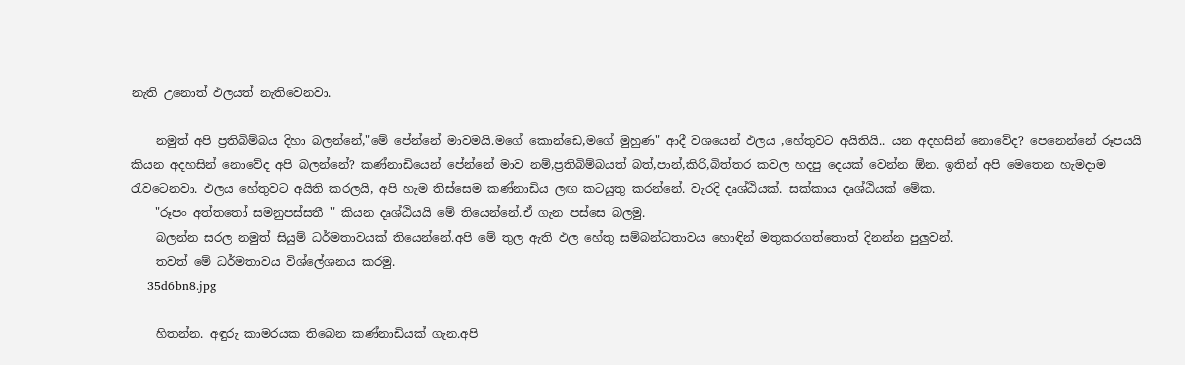නැති උනොත් ඵලයත් නැතිවෙනවා.

    නමුත් අපි ප්‍රතිබිම්බය දිහා බලන්නේ,"මේ පේන්නේ මාවමයි.මගේ කොන්ඩෙ,මගේ මුහුණ" ආදී වශයෙන් ඵලය ,හේතුවට අයිතියි.. යන අදහසින් නොවේද? පෙනෙන්නේ රූපයයි කියන අදහසින් නොවේද අපි බලන්නේ? කණ්නාඩියෙන් පේන්නේ මාව නම්,ප්‍රතිබිම්බයත් බත්,පාන්,කිරි,බිත්තර කවල හදපු දෙයක් වෙන්න ඕන. ඉතින් අපි මෙතෙන හැමදාම රැවටෙනවා. ඵලය හේතුවට අයිති කරලයි, අපි හැම තිස්සෙම කණ්නාඩිය ලඟ කටයුතු කරන්නේ. වැරදි දෘශ්ඨියක්. සක්කාය දෘශ්ඨියක් මේක.
    "රූපං අත්තතෝ සමනුපස්සතී " කියන දෘශ්ඨියයි මේ තියෙන්නේ.ඒ ගැන පස්සෙ බලමු.
    බලන්න සරල නමුත් සියුම් ධර්මතාවයක් තියෙන්නේ.අපි මේ තුල ඇති ඵල හේතු සම්බන්ධතාවය හොඳින් මතුකරගත්තොත් දිනන්න පුලුවන්.
    තවත් මේ ධර්මතාවය විශ්ලේශනය කරමු.
    35d6bn8.jpg

    හිතන්න. අඳුරු කාමරයක තිබෙන කණ්නාඩියක් ගැන.අපි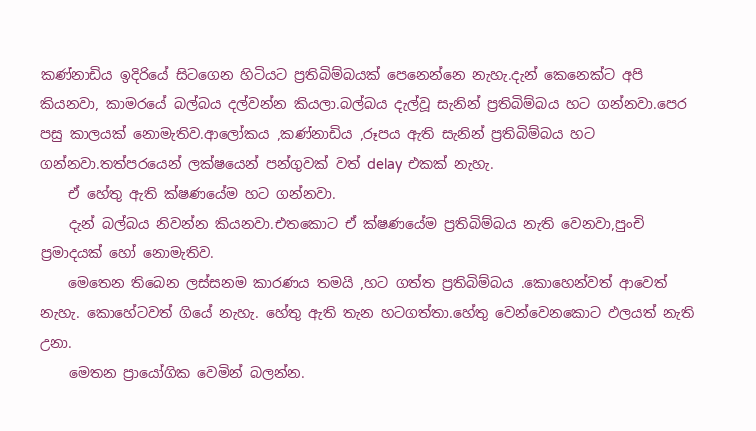කණ්නාඩිය ඉදිරියේ සිටගෙන හිටියට ප්‍රතිබිම්බයක් පෙනෙන්නෙ නැහැ.දැන් කෙනෙක්ට අපි කියනවා, කාමරයේ බල්බය දල්වන්න කියලා.බල්බය දැල්වූ සැනින් ප්‍රතිබිම්බය හට ගන්නවා.පෙර පසු කාලයක් නොමැතිව.ආලෝකය ,කණ්නාඩිය ,රූපය ඇති සැනින් ප්‍රතිබිම්බය හට ගන්නවා.තත්පරයෙන් ලක්ෂයෙන් පන්ගුවක් වත් delay එකක් නැහැ.
    ඒ හේතු ඇති ක්ෂණයේම හට ගන්නවා.
    දැන් බල්බය නිවන්න කියනවා.එතකොට ඒ ක්ෂණයේම ප්‍රතිබිම්බය නැති වෙනවා,පුංචි ප්‍රමාදයක් හෝ නොමැතිව.
    මෙතෙන තිබෙන ලස්සනම කාරණය තමයි ,හට ගත්ත ප්‍රතිබිම්බය .කොහෙන්වත් ආවෙත් නැහැ. කොහේටවත් ගියේ නැහැ. හේතු ඇති තැන හටගත්තා.හේතු වෙන්වෙනකොට ඵලයත් නැති උනා.
    මෙතන ප්‍රායෝගික වෙමින් බලන්න.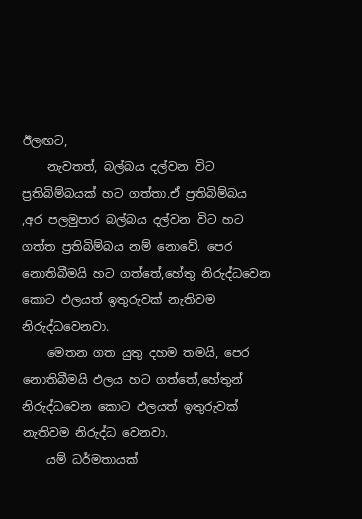ඊලඟට,
    නැවතත්, බල්බය දල්වන විට ප්‍රතිබිම්බයක් හට ගත්තා.ඒ ප්‍රතිබිම්බය ,අර පලමුපාර බල්බය දල්වන විට හට ගත්ත ප්‍රතිබිම්බය නම් නොවේ. පෙර නොතිබීමයි හට ගත්තේ,හේතු නිරුද්ධවෙන කොට ඵලයත් ඉතුරුවක් නැතිවම නිරුද්ධවෙනවා.
    මෙතන ගත යුතු දහම තමයි, පෙර නොතිබීමයි ඵලය හට ගත්තේ,හේතුන් නිරුද්ධවෙන කොට ඵලයත් ඉතුරුවක් නැතිවම නිරුද්ධ වෙනවා.
    යම් ධර්මතායක්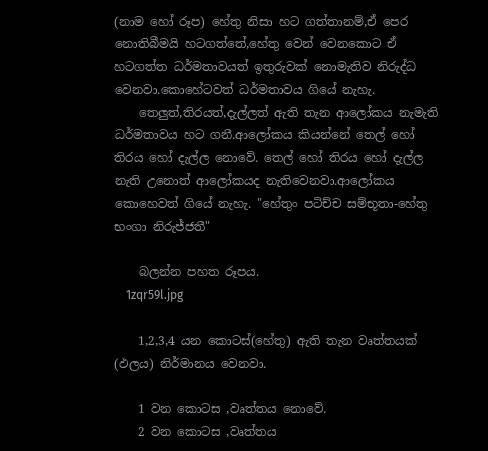(නාම හෝ රූප) හේතු නිසා හට ගත්තානම්,ඒ පෙර නොතිබීමයි හටගත්තේ,හේතු වෙන් වෙනකොට ඒ හටගත්ත ධර්මතාවයත් ඉතුරුවක් නොමැතිව නිරුද්ධ වෙනවා.කොහේටවත් ධර්මතාවය ගියේ නැහැ.
    තෙලුත්,තිරයත්,දැල්ලත් ඇති තැන ආලෝකය නැමැති ධර්මතාවය හට ගනී.ආලෝකය කියන්නේ තෙල් හෝ තිරය හෝ දැල්ල නොවේ. තෙල් හෝ තිරය හෝ දැල්ල නැති උනොත් ආලෝකයද නැතිවෙනවා.ආලෝකය කොහෙවත් ගියේ නැහැ. "හේතුං පටිච්ච සම්භූතා-හේතු භංගා නිරුජ්ජතී"

    බලන්න පහත රූපය.
    1zqr59l.jpg

    1,2,3,4 යන කොටස්(හේතු) ඇති තැන වෘත්තයක් (ඵලය) නිර්මානය වෙනවා.

    1 වන කොටස ,වෘත්තය නොවේ.
    2 වන කොටස ,වෘත්තය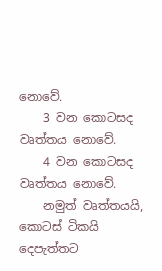නොවේ.
    3 වන කොටසද වෘත්තය නොවේ.
    4 වන කොටසද වෘත්තය නොවේ.
    නමුත් වෘත්තයයි, කොටස් ටිකයි දෙපැත්තට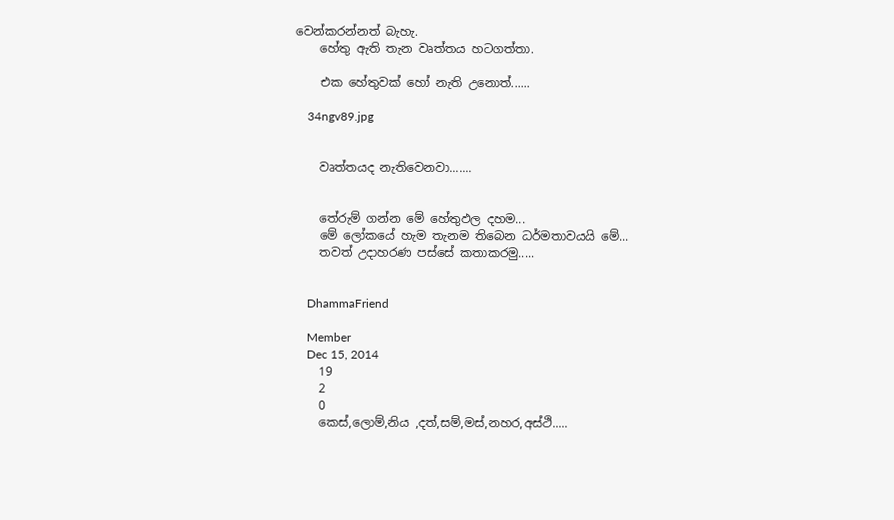වෙන්කරන්නත් බැහැ.
    හේතු ඇති තැන වෘත්තය හටගත්තා.

    එක හේතුවක් හෝ නැති උනොත්......

    34ngv89.jpg


    වෘත්තයද නැතිවෙනවා.......


    තේරුම් ගන්න මේ හේතුඵල දහම...
    මේ ලෝකයේ හැම තැනම තිබෙන ධර්මතාවයයි මේ...
    තවත් උදාහරණ පස්සේ කතාකරමු.....


    DhammaFriend

    Member
    Dec 15, 2014
    19
    2
    0
    කෙස්,ලොම්,නිය ,දත්,සම්,මස්,නහර,අස්ථි.....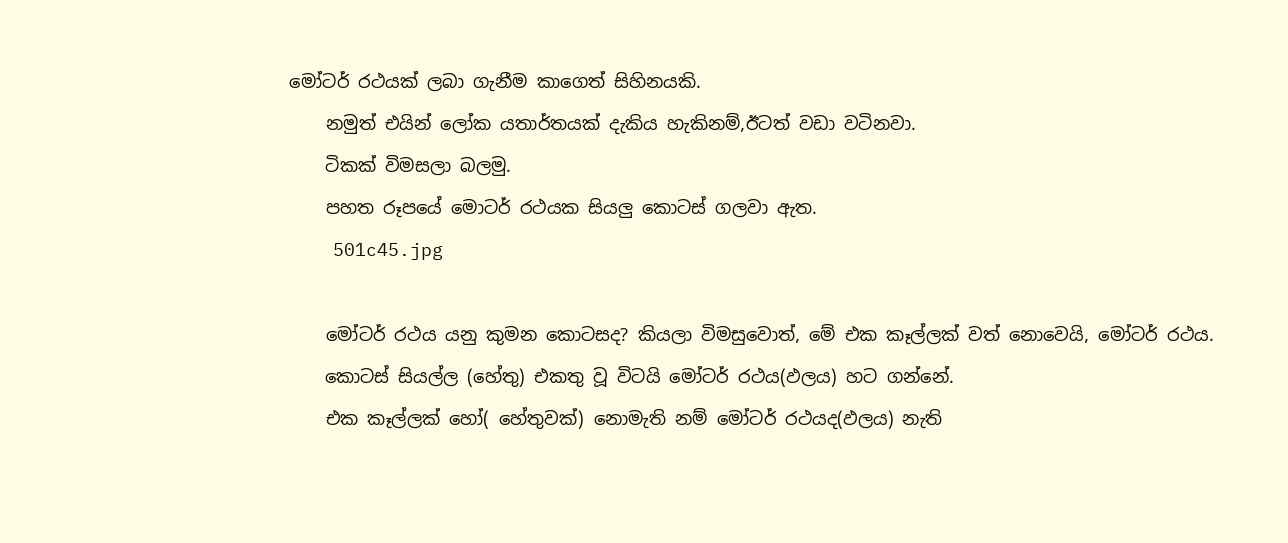මෝටර් රථයක් ලබා ගැනීම කාගෙත් සිහිනයකි.
    නමුත් එයින් ලෝක යතාර්තයක් දැකිය හැකිනම්,ඊටත් වඩා වටිනවා.
    ටිකක් විමසලා බලමු.
    පහත රූපයේ මොටර් රථයක සියලු කොටස් ගලවා ඇත.
    501c45.jpg

    මෝටර් රථය යනු කුමන කොටසද? කියලා විමසුවොත්, මේ එක කෑල්ලක් වත් නොවෙයි, මෝටර් රථය.
    කොටස් සියල්ල (හේතු) එකතු වූ විටයි මෝටර් රථය(ඵලය) හට ගන්නේ.
    එක කෑල්ලක් හෝ( හේතුවක්) නොමැති නම් මෝටර් රථයද(ඵලය) නැති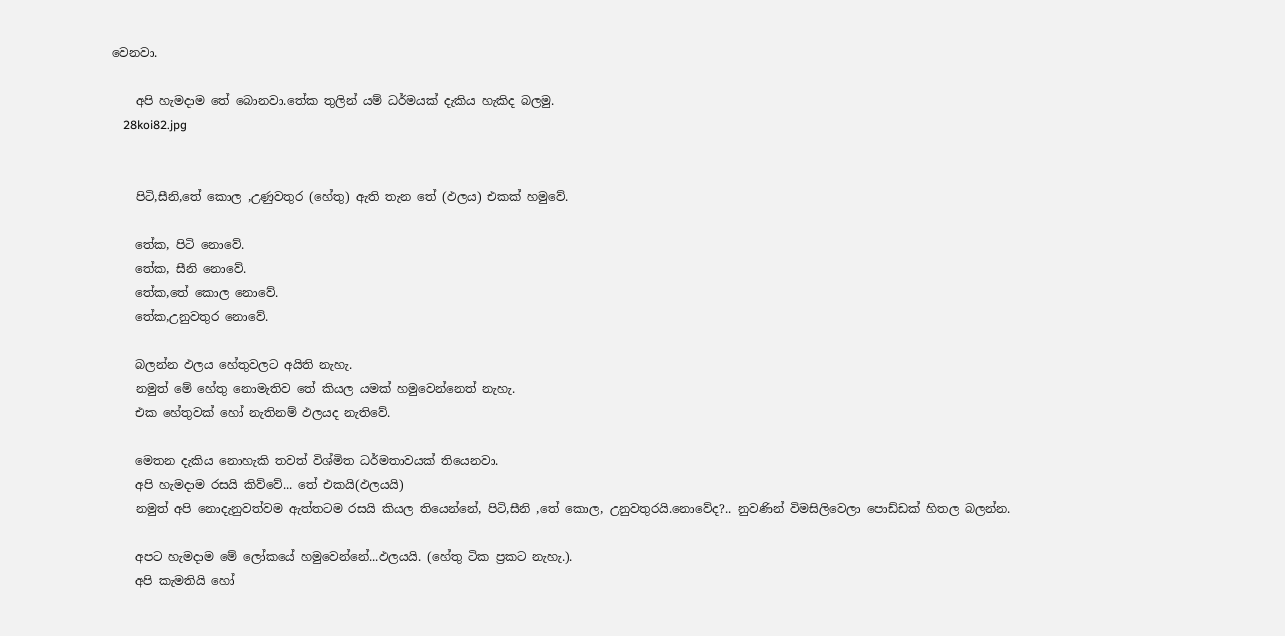වෙනවා.

    අපි හැමදාම තේ බොනවා.තේක තුලින් යම් ධර්මයක් දැකිය හැකිද බලමු.
    28koi82.jpg


    පිටි,සීනි,තේ කොල ,උණුවතුර (හේතු) ඇති තැන තේ (ඵලය) එකක් හමුවේ.

    තේක, පිටි නොවේ.
    තේක, සීනි නොවේ.
    තේක,තේ කොල නොවේ.
    තේක,උනුවතුර නොවේ.

    බලන්න ඵලය හේතුවලට අයිති නැහැ.
    නමුත් මේ හේතු නොමැතිව තේ කියල යමක් හමුවෙන්නෙත් නැහැ.
    එක හේතුවක් හෝ නැතිනම් ඵලයද නැතිවේ.

    මෙතන දැකිය නොහැකි තවත් විශ්මිත ධර්මතාවයක් තියෙනවා.
    අපි හැමදාම රසයි කිව්වේ... තේ එකයි(ඵලයයි)
    නමුත් අපි නොදැනුවත්වම ඇත්තටම රසයි කියල තියෙන්නේ, පිටි,සීනි ,තේ කොල, උනුවතුරයි.නොවේද?.. නුවණින් විමසිලිවෙලා පොඩ්ඩක් හිතල බලන්න.

    අපට හැමදාම මේ ලෝකයේ හමුවෙන්නේ...ඵලයයි. (හේතු ටික ප්‍රකට නැහැ.).
    අපි කැමතියි හෝ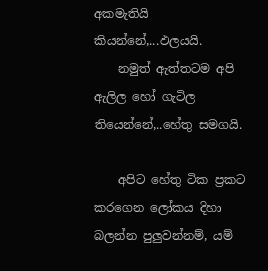අකමැතියි කියන්නේ,...ඵලයයි.
    නමුත් ඇත්තටම අපි ඇලිල හෝ ගැටිල තියෙන්නේ,..හේතු සමගයි.

    අපිට හේතු ටික ප්‍රකට කරගෙන ලෝකය දිහා බලන්න පුලුවන්නම්, යම්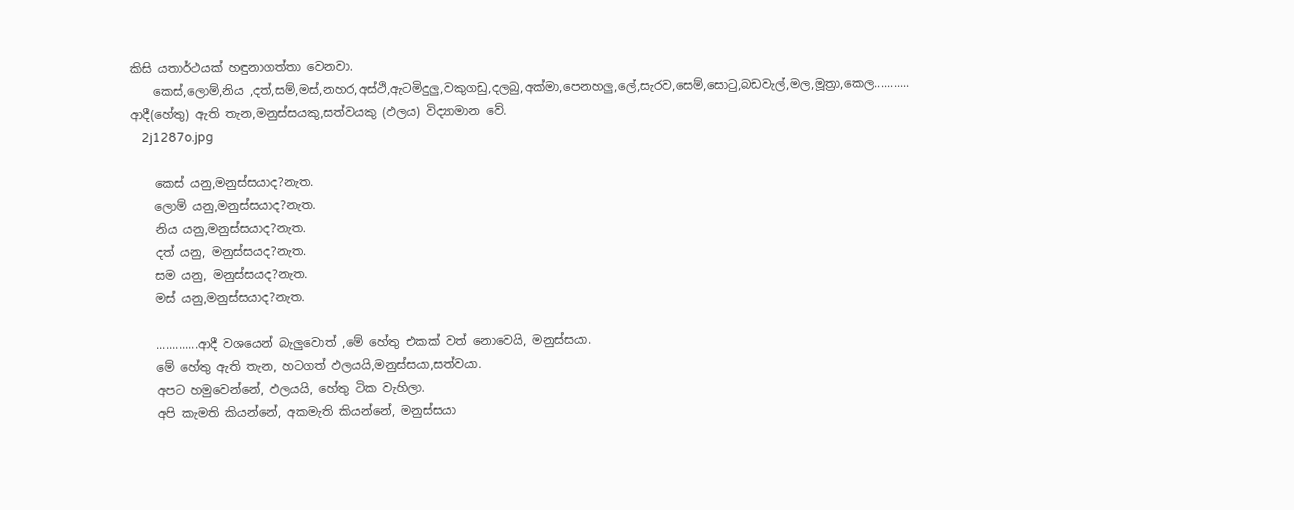කිසි යතාර්ථයක් හඳුනාගත්තා වෙනවා.
    කෙස්,ලොම්,නිය ,දත්,සම්,මස්,නහර,අස්ථි,ඇටමිදුලු,වකුගඩු,දලබු,අක්මා,පෙනහලු,ලේ,සැරව,සෙම්,සොටු,බඩවැල්,මල,මූත්‍රා,කෙල........... ආදී(හේතු) ඇති තැන,මනුස්සයකු,සත්වයකු (ඵලය) විද්‍යාමාන වේ.
    2j1287o.jpg

    කෙස් යනු,මනුස්සයාද?නැත.
    ලොම් යනු,මනුස්සයාද?නැත.
    නිය යනු,මනුස්සයාද?නැත.
    දත් යනු, මනුස්සයද?නැත.
    සම යනු, මනුස්සයද?නැත.
    මස් යනු,මනුස්සයාද?නැත.

    .............ආදී වශයෙන් බැලුවොත් ,මේ හේතු එකක් වත් නොවෙයි, මනුස්සයා.
    මේ හේතු ඇති තැන, හටගත් ඵලයයි,මනුස්සයා,සත්වයා.
    අපට හමුවෙන්නේ, ඵලයයි, හේතු ටික වැහිලා.
    අපි කැමති කියන්නේ, අකමැති කියන්නේ, මනුස්සයා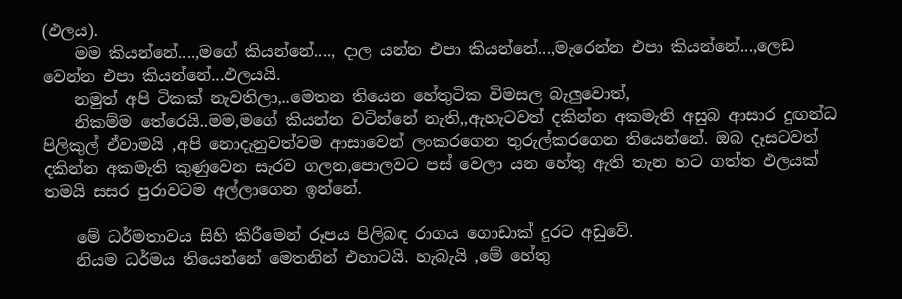(ඵලය).
    මම කියන්නේ....,මගේ කියන්නේ...., දාල යන්න එපා කියන්නේ...,මැරෙන්න එපා කියන්නේ...,ලෙඩ වෙන්න එපා කියන්නේ...ඵලයයි.
    නමුත් අපි ටිකක් නැවතිලා,..මෙතන තියෙන හේතුටික විමසල බැලුවොත්,
    නිකම්ම තේරෙයි..මම,මගේ කියන්න වටින්නේ නැති,,ඇහැටවත් දකින්න අකමැති අසුබ ආසාර දුඟන්ධ පිලිකුල් ඒවාමයි ,අපි නොදැනුවත්වම ආසාවෙන් ලංකරගෙන තුරුල්කරගෙන තියෙන්නේ. ඔබ දෑසටවත් දකින්න අකමැති කුණුවෙන සැරව ගලන,පොලවට පස් වෙලා යන හේතු ඇති තැන හට ගත්ත ඵලයක් තමයි සසර පුරාවටම අල්ලාගෙන ඉන්නේ.

    මේ ධර්මතාවය සිහි කිරීමෙන් රූපය පිලිබඳ රාගය ගොඩාක් දුරට අඩුවේ.
    නියම ධර්මය තියෙන්නේ මෙතනින් එහාටයි. හැබැයි ,මේ හේතු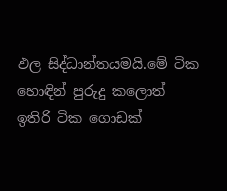ඵල සිද්ධාන්තයමයි.මේ ටික හොඳින් පුරුදු කලොත් ඉතිරි ටික ගොඩක්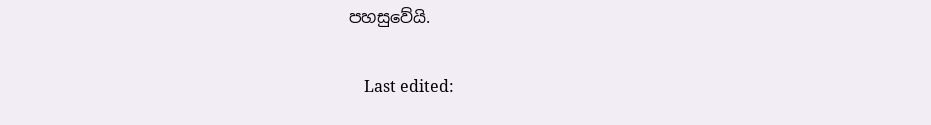පහසුවේයි.

    Last edited: